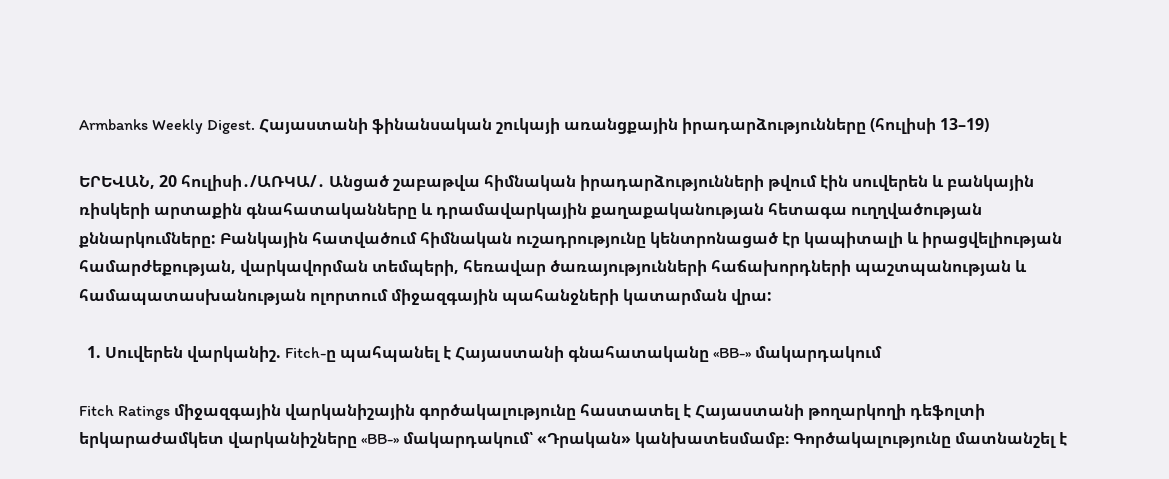Armbanks Weekly Digest. Հայաստանի ֆինանսական շուկայի առանցքային իրադարձությունները (հուլիսի 13–19)

ԵՐԵՎԱՆ, 20 հուլիսի․/ԱՌԿԱ/․ Անցած շաբաթվա հիմնական իրադարձությունների թվում էին սուվերեն և բանկային ռիսկերի արտաքին գնահատականները և դրամավարկային քաղաքականության հետագա ուղղվածության քննարկումները: Բանկային հատվածում հիմնական ուշադրությունը կենտրոնացած էր կապիտալի և իրացվելիության համարժեքության, վարկավորման տեմպերի, հեռավար ծառայությունների հաճախորդների պաշտպանության և համապատասխանության ոլորտում միջազգային պահանջների կատարման վրա:

  1. Սուվերեն վարկանիշ. Fitch-ը պահպանել է Հայաստանի գնահատականը «BB-» մակարդակում

Fitch Ratings միջազգային վարկանիշային գործակալությունը հաստատել է Հայաստանի թողարկողի դեֆոլտի երկարաժամկետ վարկանիշները «BB-» մակարդակում՝ «Դրական» կանխատեսմամբ։ Գործակալությունը մատնանշել է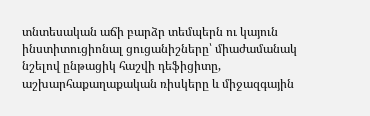տնտեսական աճի բարձր տեմպերն ու կայուն ինստիտուցիոնալ ցուցանիշները՝ միաժամանակ նշելով ընթացիկ հաշվի դեֆիցիտը, աշխարհաքաղաքական ռիսկերը և միջազգային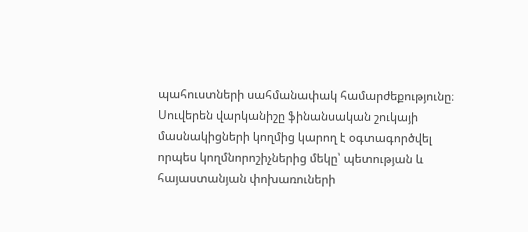պահուստների սահմանափակ համարժեքությունը։ Սուվերեն վարկանիշը ֆինանսական շուկայի մասնակիցների կողմից կարող է օգտագործվել որպես կողմնորոշիչներից մեկը՝ պետության և հայաստանյան փոխառուների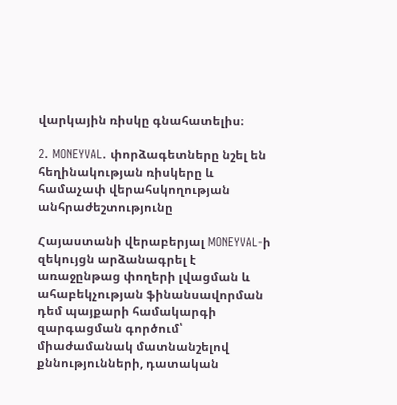վարկային ռիսկը գնահատելիս։

2. MONEYVAL. փորձագետները նշել են հեղինակության ռիսկերը և համաչափ վերահսկողության անհրաժեշտությունը

Հայաստանի վերաբերյալ MONEYVAL-ի զեկույցն արձանագրել է առաջընթաց փողերի լվացման և ահաբեկչության ֆինանսավորման դեմ պայքարի համակարգի զարգացման գործում՝ միաժամանակ մատնանշելով քննությունների, դատական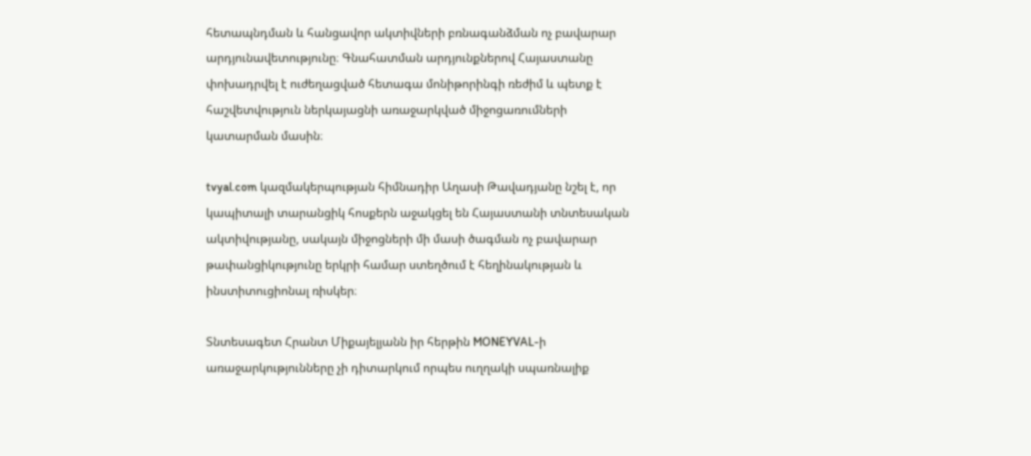հետապնդման և հանցավոր ակտիվների բռնագանձման ոչ բավարար արդյունավետությունը։ Գնահատման արդյունքներով Հայաստանը փոխադրվել է ուժեղացված հետագա մոնիթորինգի ռեժիմ և պետք է հաշվետվություն ներկայացնի առաջարկված միջոցառումների կատարման մասին։

tvyal.com կազմակերպության հիմնադիր Աղասի Թավադյանը նշել է, որ կապիտալի տարանցիկ հոսքերն աջակցել են Հայաստանի տնտեսական ակտիվությանը, սակայն միջոցների մի մասի ծագման ոչ բավարար թափանցիկությունը երկրի համար ստեղծում է հեղինակության և ինստիտուցիոնալ ռիսկեր։

Տնտեսագետ Հրանտ Միքայելյանն իր հերթին MONEYVAL-ի առաջարկությունները չի դիտարկում որպես ուղղակի սպառնալիք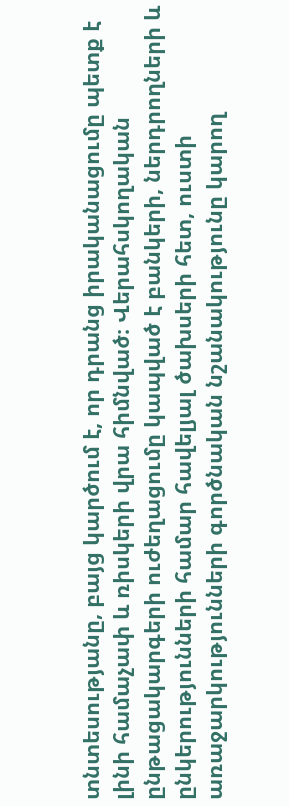տնտեսությանը, բայց կարծում է, որ դրանց իրականացումը պետք է լինի համաչափ և ռիսկերի վրա հիմնված։ Վերահսկողական ընթացակարգերի ուժեղացումը կապված է բանկերի, ներդրողների և ընկերությունների համար հավելյալ ծախսերի հետ, ուստի առաջարկությունների գործնական նշանակությունը կարող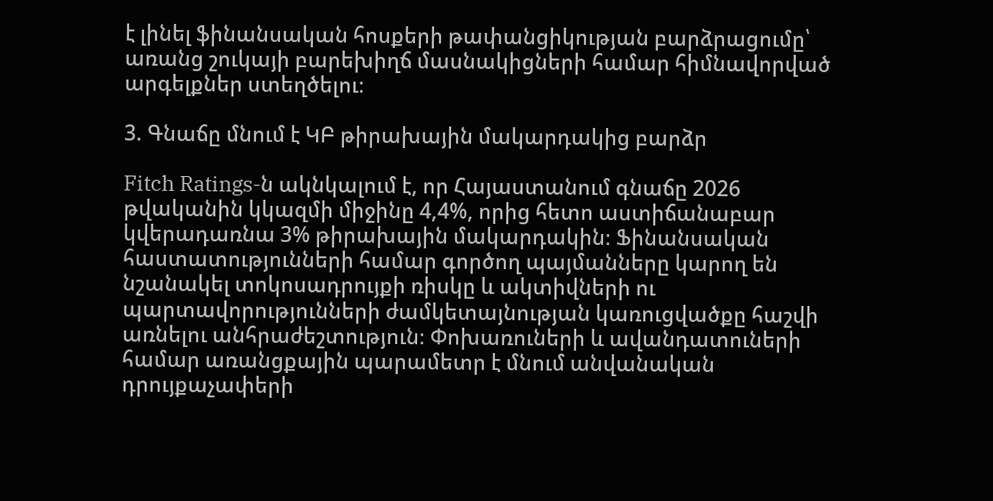է լինել ֆինանսական հոսքերի թափանցիկության բարձրացումը՝ առանց շուկայի բարեխիղճ մասնակիցների համար հիմնավորված արգելքներ ստեղծելու։

3. Գնաճը մնում է ԿԲ թիրախային մակարդակից բարձր

Fitch Ratings-ն ակնկալում է, որ Հայաստանում գնաճը 2026 թվականին կկազմի միջինը 4,4%, որից հետո աստիճանաբար կվերադառնա 3% թիրախային մակարդակին։ Ֆինանսական հաստատությունների համար գործող պայմանները կարող են նշանակել տոկոսադրույքի ռիսկը և ակտիվների ու պարտավորությունների ժամկետայնության կառուցվածքը հաշվի առնելու անհրաժեշտություն։ Փոխառուների և ավանդատուների համար առանցքային պարամետր է մնում անվանական դրույքաչափերի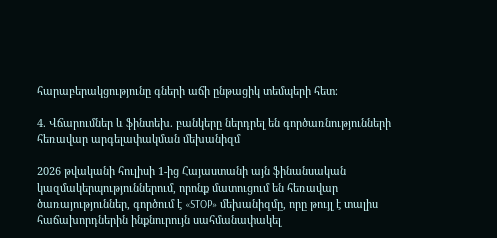հարաբերակցությունը գների աճի ընթացիկ տեմպերի հետ։

4. Վճարումներ և ֆինտեխ. բանկերը ներդրել են գործառնությունների հեռավար արգելափակման մեխանիզմ

2026 թվականի հուլիսի 1-ից Հայաստանի այն ֆինանսական կազմակերպություններում, որոնք մատուցում են հեռավար ծառայություններ, գործում է «STOP» մեխանիզմը, որը թույլ է տալիս հաճախորդներին ինքնուրույն սահմանափակել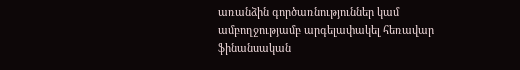առանձին գործառնություններ կամ ամբողջությամբ արգելափակել հեռավար ֆինանսական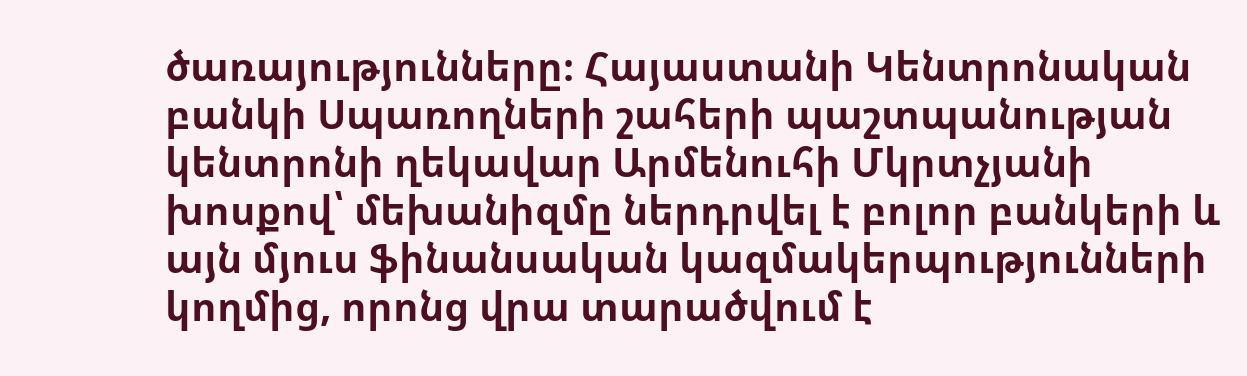ծառայությունները։ Հայաստանի Կենտրոնական բանկի Սպառողների շահերի պաշտպանության կենտրոնի ղեկավար Արմենուհի Մկրտչյանի խոսքով՝ մեխանիզմը ներդրվել է բոլոր բանկերի և այն մյուս ֆինանսական կազմակերպությունների կողմից, որոնց վրա տարածվում է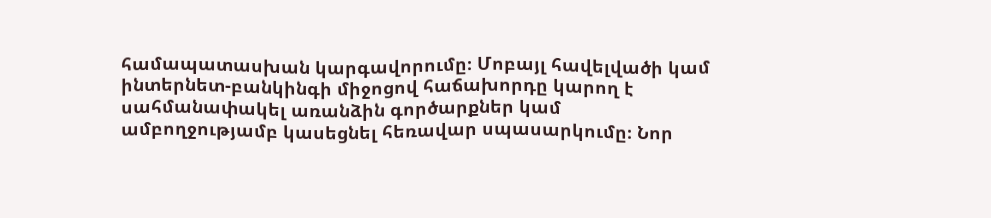համապատասխան կարգավորումը։ Մոբայլ հավելվածի կամ ինտերնետ-բանկինգի միջոցով հաճախորդը կարող է սահմանափակել առանձին գործարքներ կամ ամբողջությամբ կասեցնել հեռավար սպասարկումը։ Նոր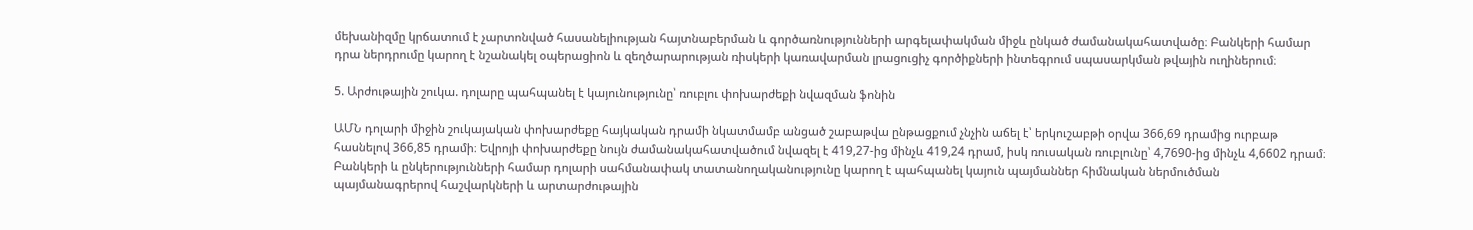մեխանիզմը կրճատում է չարտոնված հասանելիության հայտնաբերման և գործառնությունների արգելափակման միջև ընկած ժամանակահատվածը։ Բանկերի համար դրա ներդրումը կարող է նշանակել օպերացիոն և զեղծարարության ռիսկերի կառավարման լրացուցիչ գործիքների ինտեգրում սպասարկման թվային ուղիներում։

5. Արժութային շուկա. դոլարը պահպանել է կայունությունը՝ ռուբլու փոխարժեքի նվազման ֆոնին

ԱՄՆ դոլարի միջին շուկայական փոխարժեքը հայկական դրամի նկատմամբ անցած շաբաթվա ընթացքում չնչին աճել է՝ երկուշաբթի օրվա 366,69 դրամից ուրբաթ հասնելով 366,85 դրամի։ Եվրոյի փոխարժեքը նույն ժամանակահատվածում նվազել է 419,27-ից մինչև 419,24 դրամ, իսկ ռուսական ռուբլունը՝ 4,7690-ից մինչև 4,6602 դրամ։ Բանկերի և ընկերությունների համար դոլարի սահմանափակ տատանողականությունը կարող է պահպանել կայուն պայմաններ հիմնական ներմուծման պայմանագրերով հաշվարկների և արտարժութային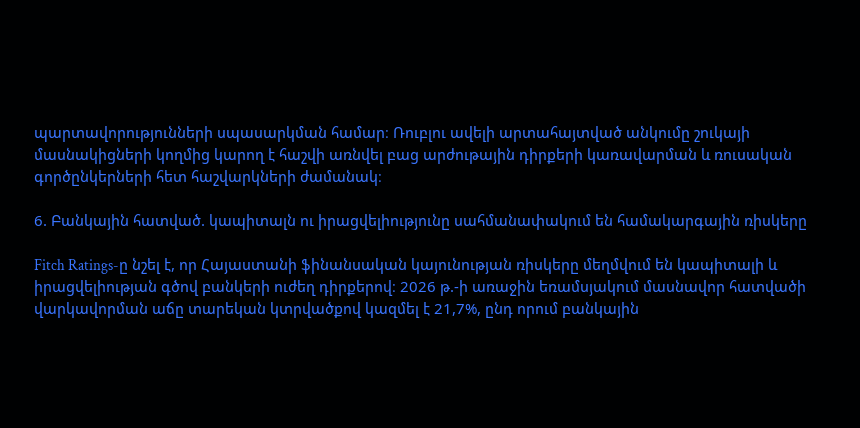պարտավորությունների սպասարկման համար։ Ռուբլու ավելի արտահայտված անկումը շուկայի մասնակիցների կողմից կարող է հաշվի առնվել բաց արժութային դիրքերի կառավարման և ռուսական գործընկերների հետ հաշվարկների ժամանակ։

6. Բանկային հատված. կապիտալն ու իրացվելիությունը սահմանափակում են համակարգային ռիսկերը

Fitch Ratings-ը նշել է, որ Հայաստանի ֆինանսական կայունության ռիսկերը մեղմվում են կապիտալի և իրացվելիության գծով բանկերի ուժեղ դիրքերով։ 2026 թ.-ի առաջին եռամսյակում մասնավոր հատվածի վարկավորման աճը տարեկան կտրվածքով կազմել է 21,7%, ընդ որում բանկային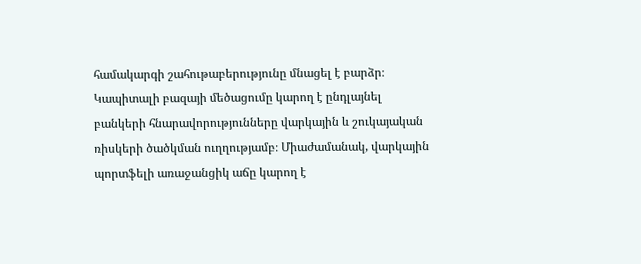համակարգի շահութաբերությունը մնացել է բարձր։ Կապիտալի բազայի մեծացումը կարող է ընդլայնել բանկերի հնարավորությունները վարկային և շուկայական ռիսկերի ծածկման ուղղությամբ։ Միաժամանակ, վարկային պորտֆելի առաջանցիկ աճը կարող է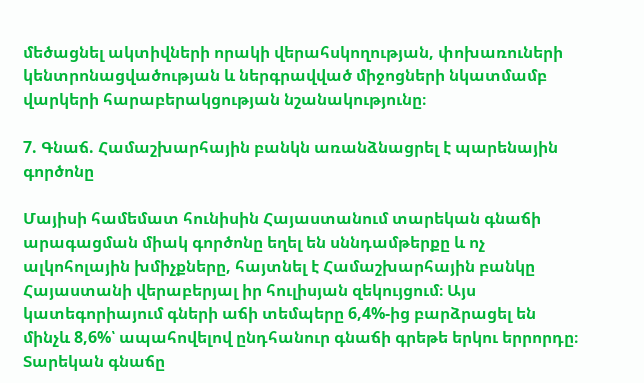մեծացնել ակտիվների որակի վերահսկողության, փոխառուների կենտրոնացվածության և ներգրավված միջոցների նկատմամբ վարկերի հարաբերակցության նշանակությունը։

7. Գնաճ. Համաշխարհային բանկն առանձնացրել է պարենային գործոնը

Մայիսի համեմատ հունիսին Հայաստանում տարեկան գնաճի արագացման միակ գործոնը եղել են սննդամթերքը և ոչ ալկոհոլային խմիչքները, հայտնել է Համաշխարհային բանկը Հայաստանի վերաբերյալ իր հուլիսյան զեկույցում։ Այս կատեգորիայում գների աճի տեմպերը 6,4%-ից բարձրացել են մինչև 8,6%՝ ապահովելով ընդհանուր գնաճի գրեթե երկու երրորդը։ Տարեկան գնաճը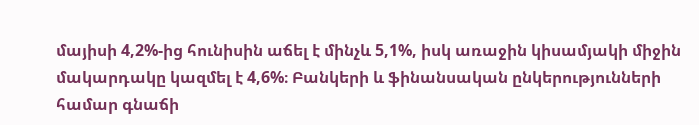մայիսի 4,2%-ից հունիսին աճել է մինչև 5,1%, իսկ առաջին կիսամյակի միջին մակարդակը կազմել է 4,6%։ Բանկերի և ֆինանսական ընկերությունների համար գնաճի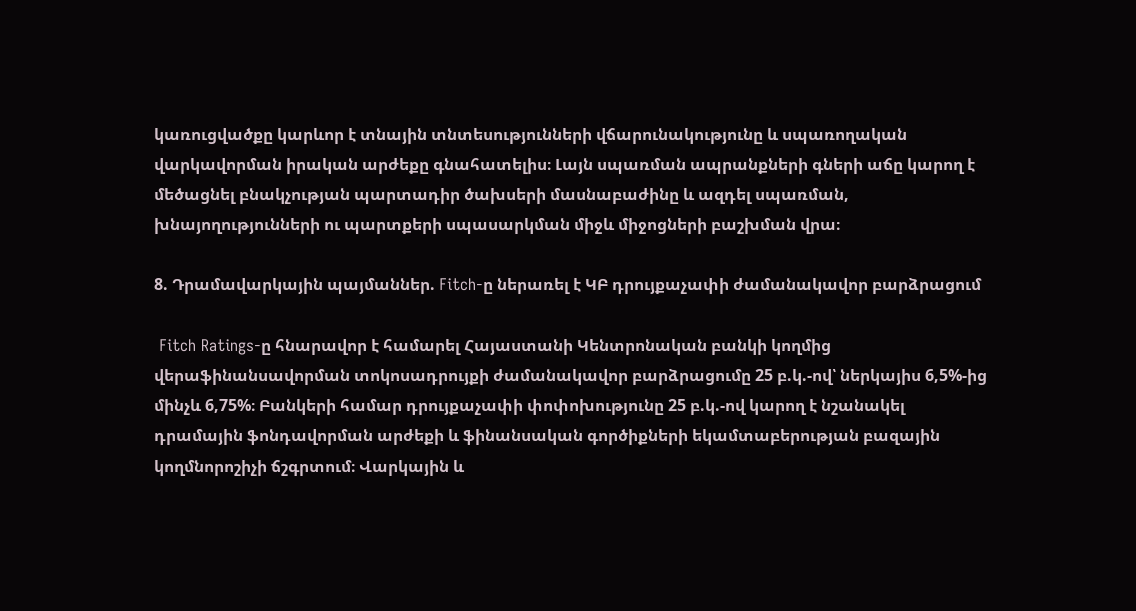կառուցվածքը կարևոր է տնային տնտեսությունների վճարունակությունը և սպառողական վարկավորման իրական արժեքը գնահատելիս։ Լայն սպառման ապրանքների գների աճը կարող է մեծացնել բնակչության պարտադիր ծախսերի մասնաբաժինը և ազդել սպառման, խնայողությունների ու պարտքերի սպասարկման միջև միջոցների բաշխման վրա։

8. Դրամավարկային պայմաններ. Fitch-ը ներառել է ԿԲ դրույքաչափի ժամանակավոր բարձրացում

 Fitch Ratings-ը հնարավոր է համարել Հայաստանի Կենտրոնական բանկի կողմից վերաֆինանսավորման տոկոսադրույքի ժամանակավոր բարձրացումը 25 բ.կ.-ով՝ ներկայիս 6,5%-ից մինչև 6,75%։ Բանկերի համար դրույքաչափի փոփոխությունը 25 բ.կ.-ով կարող է նշանակել դրամային ֆոնդավորման արժեքի և ֆինանսական գործիքների եկամտաբերության բազային կողմնորոշիչի ճշգրտում։ Վարկային և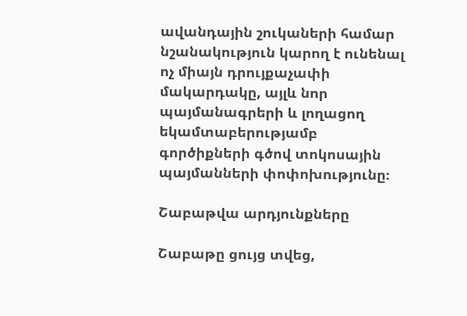ավանդային շուկաների համար նշանակություն կարող է ունենալ ոչ միայն դրույքաչափի մակարդակը, այլև նոր պայմանագրերի և լողացող եկամտաբերությամբ գործիքների գծով տոկոսային պայմանների փոփոխությունը։

Շաբաթվա արդյունքները

Շաբաթը ցույց տվեց,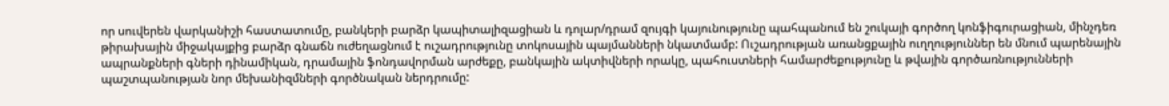որ սուվերեն վարկանիշի հաստատումը, բանկերի բարձր կապիտալիզացիան և դոլար/դրամ զույգի կայունությունը պահպանում են շուկայի գործող կոնֆիգուրացիան, մինչդեռ թիրախային միջակայքից բարձր գնաճն ուժեղացնում է ուշադրությունը տոկոսային պայմանների նկատմամբ: Ուշադրության առանցքային ուղղություններ են մնում պարենային ապրանքների գների դինամիկան, դրամային ֆոնդավորման արժեքը, բանկային ակտիվների որակը, պահուստների համարժեքությունը և թվային գործառնությունների պաշտպանության նոր մեխանիզմների գործնական ներդրումը: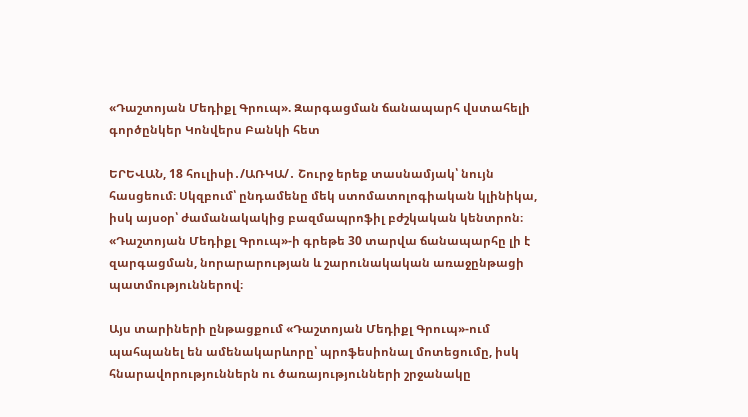«Դաշտոյան Մեդիքլ Գրուպ». Զարգացման ճանապարհ վստահելի գործընկեր Կոնվերս Բանկի հետ

ԵՐԵՎԱՆ, 18 հուլիսի․/ԱՌԿԱ/․ Շուրջ երեք տասնամյակ՝ նույն հասցեում։ Սկզբում՝ ընդամենը մեկ ստոմատոլոգիական կլինիկա, իսկ այսօր՝ ժամանակակից բազմապրոֆիլ բժշկական կենտրոն։ «Դաշտոյան Մեդիքլ Գրուպ»-ի գրեթե 30 տարվա ճանապարհը լի է զարգացման, նորարարության և շարունակական առաջընթացի պատմություններով։

Այս տարիների ընթացքում «Դաշտոյան Մեդիքլ Գրուպ»-ում պահպանել են ամենակարևորը՝ պրոֆեսիոնալ մոտեցումը, իսկ հնարավորություններն ու ծառայությունների շրջանակը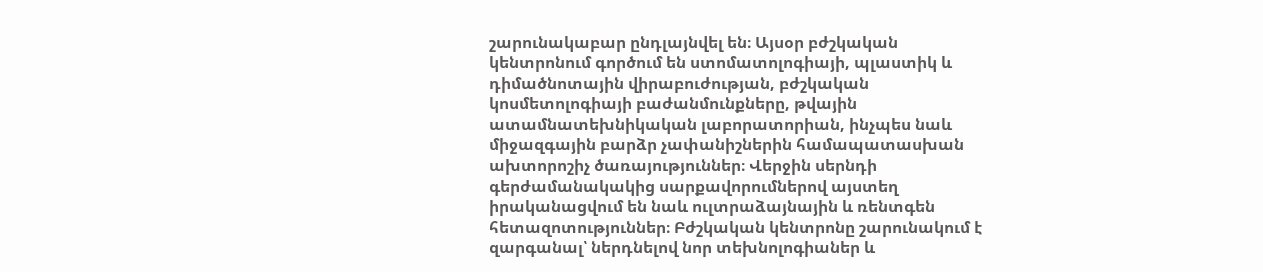շարունակաբար ընդլայնվել են։ Այսօր բժշկական կենտրոնում գործում են ստոմատոլոգիայի, պլաստիկ և դիմածնոտային վիրաբուժության, բժշկական կոսմետոլոգիայի բաժանմունքները, թվային ատամնատեխնիկական լաբորատորիան, ինչպես նաև միջազգային բարձր չափանիշներին համապատասխան ախտորոշիչ ծառայություններ։ Վերջին սերնդի գերժամանակակից սարքավորումներով այստեղ իրականացվում են նաև ուլտրաձայնային և ռենտգեն հետազոտություններ։ Բժշկական կենտրոնը շարունակում է զարգանալ՝ ներդնելով նոր տեխնոլոգիաներ և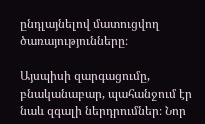ընդլայնելով մատուցվող ծառայությունները։

Այսպիսի զարգացումը, բնականաբար, պահանջում էր նաև զգալի ներդրումներ։ Նոր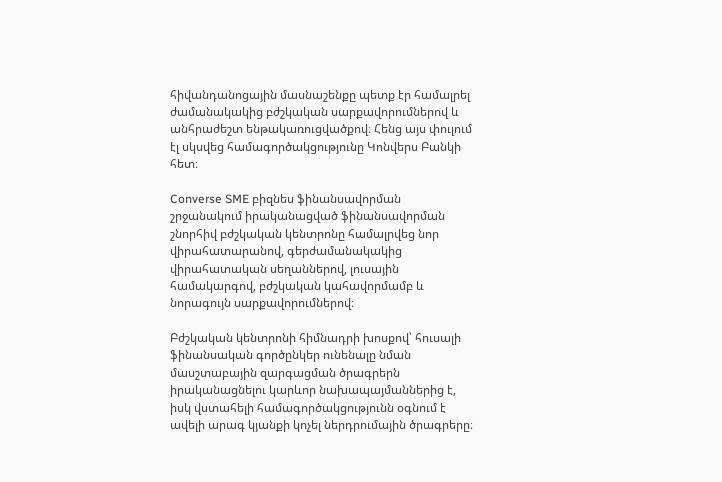հիվանդանոցային մասնաշենքը պետք էր համալրել ժամանակակից բժշկական սարքավորումներով և անհրաժեշտ ենթակառուցվածքով։ Հենց այս փուլում էլ սկսվեց համագործակցությունը Կոնվերս Բանկի հետ։

Converse SME բիզնես ֆինանսավորման շրջանակում իրականացված ֆինանսավորման շնորհիվ բժշկական կենտրոնը համալրվեց նոր վիրահատարանով, գերժամանակակից վիրահատական սեղաններով, լուսային համակարգով, բժշկական կահավորմամբ և նորագույն սարքավորումներով։

Բժշկական կենտրոնի հիմնադրի խոսքով՝ հուսալի ֆինանսական գործընկեր ունենալը նման մասշտաբային զարգացման ծրագրերն իրականացնելու կարևոր նախապայմաններից է, իսկ վստահելի համագործակցությունն օգնում է ավելի արագ կյանքի կոչել ներդրումային ծրագրերը։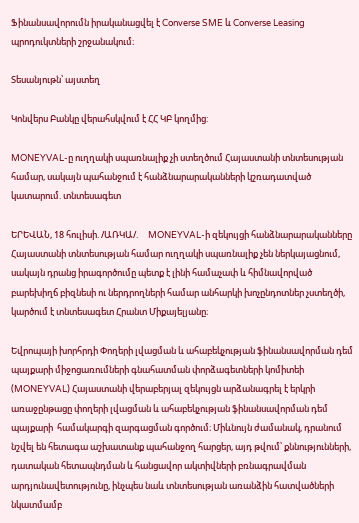Ֆինանսավորումն իրականացվել է Converse SME և Converse Leasing պրոդուկտների շրջանակում։

Տեսանյութն՝ այստեղ

Կոնվերս Բանկը վերահսկվում է ՀՀ ԿԲ կողմից:

MONEYVAL-ը ուղղակի սպառնալիք չի ստեղծում Հայաստանի տնտեսության համար, սակայն պահանջում է հանձնարարականների կշռադատված կատարում. տնտեսագետ

ԵՐԵՎԱՆ, 18 հուլիսի. /ԱՌԿԱ/.     MONEYVAL-ի զեկույցի հանձնարարականները Հայաստանի տնտեսության համար ուղղակի սպառնալիք չեն ներկայացնում, սակայն դրանց իրագործումը պետք է լինի համաչափ և հիմնավորված բարեխիղճ բիզնեսի ու ներդրողների համար անհարկի խոչընդոտներ չստեղծի, կարծում է տնտեսագետ Հրանտ Միքայելյանը։

Եվրոպայի խորհրդի Փողերի լվացման և ահաբեկչության ֆինանսավորման դեմ պայքարի միջոցառումների գնահատման փորձագետների կոմիտեի (MONEYVAL) Հայաստանի վերաբերյալ զեկույցն արձանագրել է երկրի առաջընթացը փողերի լվացման և ահաբեկչության ֆինանսավորման դեմ պայքարի  համակարգի զարգացման գործում։ Միևնույն ժամանակ, դրանում նշվել են հետագա աշխատանք պահանջող հարցեր, այդ թվում՝ քննությունների, դատական հետապնդման և հանցավոր ակտիվների բռնագրավման արդյունավետությունը, ինչպես նաև տնտեսության առանձին հատվածների նկատմամբ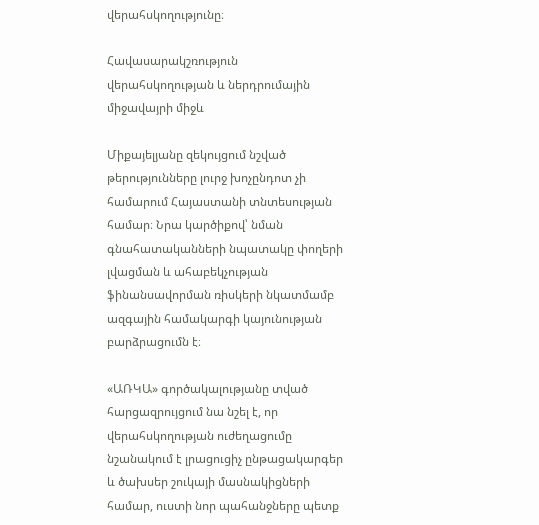վերահսկողությունը։

Հավասարակշռություն վերահսկողության և ներդրումային միջավայրի միջև

Միքայելյանը զեկույցում նշված թերությունները լուրջ խոչընդոտ չի համարում Հայաստանի տնտեսության համար։ Նրա կարծիքով՝ նման գնահատականների նպատակը փողերի լվացման և ահաբեկչության ֆինանսավորման ռիսկերի նկատմամբ ազգային համակարգի կայունության բարձրացումն է։

«ԱՌԿԱ» գործակալությանը տված հարցազրույցում նա նշել է, որ վերահսկողության ուժեղացումը նշանակում է լրացուցիչ ընթացակարգեր և ծախսեր շուկայի մասնակիցների համար, ուստի նոր պահանջները պետք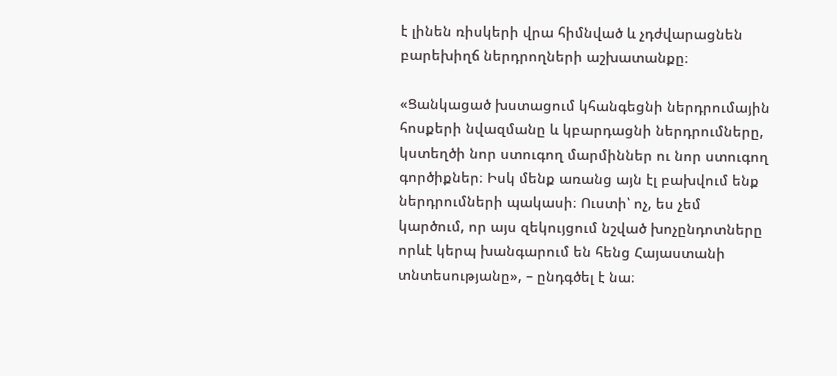է լինեն ռիսկերի վրա հիմնված և չդժվարացնեն բարեխիղճ ներդրողների աշխատանքը։

«Ցանկացած խստացում կհանգեցնի ներդրումային հոսքերի նվազմանը և կբարդացնի ներդրումները, կստեղծի նոր ստուգող մարմիններ ու նոր ստուգող գործիքներ։ Իսկ մենք առանց այն էլ բախվում ենք ներդրումների պակասի։ Ուստի՝ ոչ, ես չեմ կարծում, որ այս զեկույցում նշված խոչընդոտները որևէ կերպ խանգարում են հենց Հայաստանի տնտեսությանը», – ընդգծել է նա։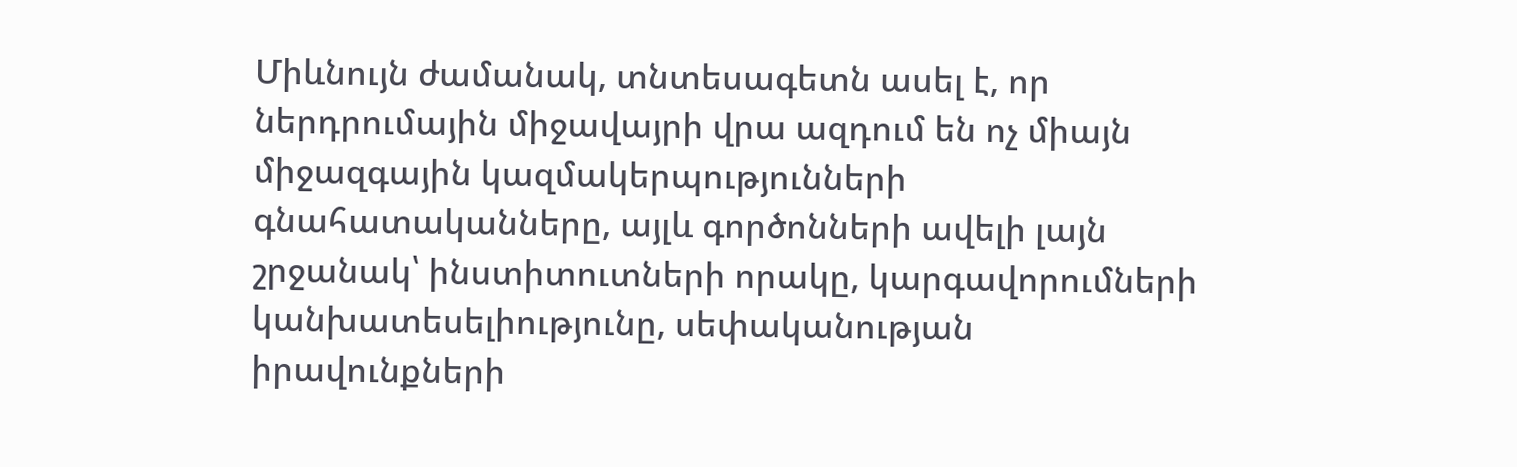Միևնույն ժամանակ, տնտեսագետն ասել է, որ ներդրումային միջավայրի վրա ազդում են ոչ միայն միջազգային կազմակերպությունների գնահատականները, այլև գործոնների ավելի լայն շրջանակ՝ ինստիտուտների որակը, կարգավորումների կանխատեսելիությունը, սեփականության իրավունքների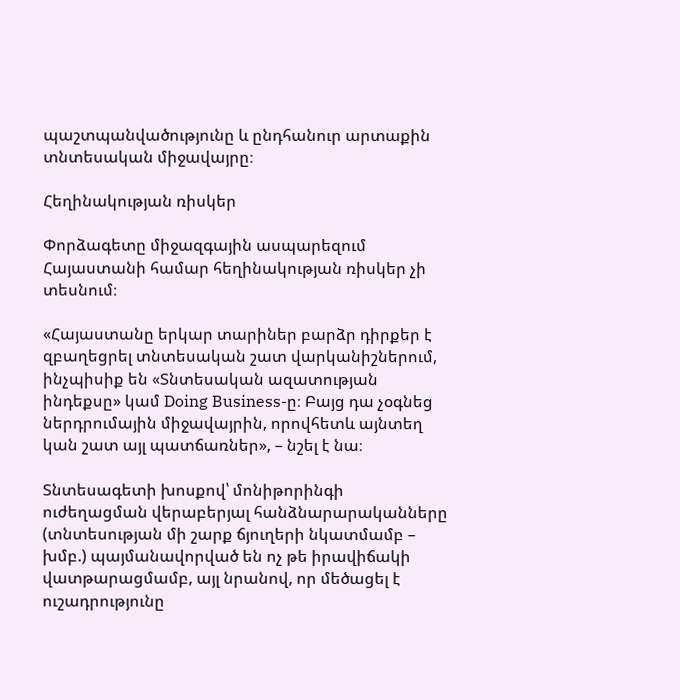պաշտպանվածությունը և ընդհանուր արտաքին տնտեսական միջավայրը։

Հեղինակության ռիսկեր

Փորձագետը միջազգային ասպարեզում Հայաստանի համար հեղինակության ռիսկեր չի տեսնում։

«Հայաստանը երկար տարիներ բարձր դիրքեր է զբաղեցրել տնտեսական շատ վարկանիշներում, ինչպիսիք են «Տնտեսական ազատության ինդեքսը» կամ Doing Business-ը։ Բայց դա չօգնեց ներդրումային միջավայրին, որովհետև այնտեղ կան շատ այլ պատճառներ», – նշել է նա։

Տնտեսագետի խոսքով՝ մոնիթորինգի ուժեղացման վերաբերյալ հանձնարարականները (տնտեսության մի շարք ճյուղերի նկատմամբ – խմբ.) պայմանավորված են ոչ թե իրավիճակի վատթարացմամբ, այլ նրանով, որ մեծացել է ուշադրությունը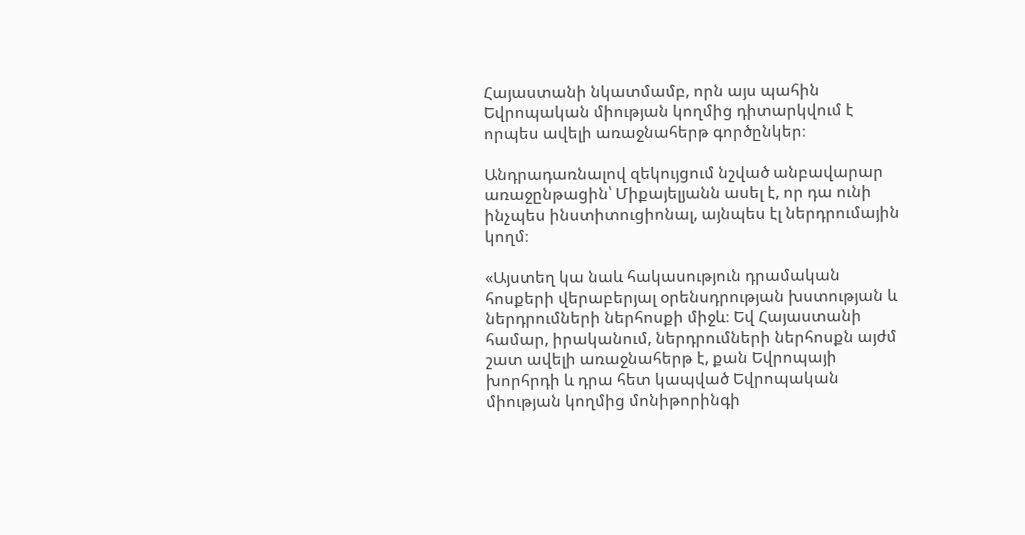Հայաստանի նկատմամբ, որն այս պահին Եվրոպական միության կողմից դիտարկվում է որպես ավելի առաջնահերթ գործընկեր։

Անդրադառնալով զեկույցում նշված անբավարար առաջընթացին՝ Միքայելյանն ասել է, որ դա ունի ինչպես ինստիտուցիոնալ, այնպես էլ ներդրումային կողմ։

«Այստեղ կա նաև հակասություն դրամական հոսքերի վերաբերյալ օրենսդրության խստության և ներդրումների ներհոսքի միջև։ Եվ Հայաստանի համար, իրականում, ներդրումների ներհոսքն այժմ շատ ավելի առաջնահերթ է, քան Եվրոպայի խորհրդի և դրա հետ կապված Եվրոպական միության կողմից մոնիթորինգի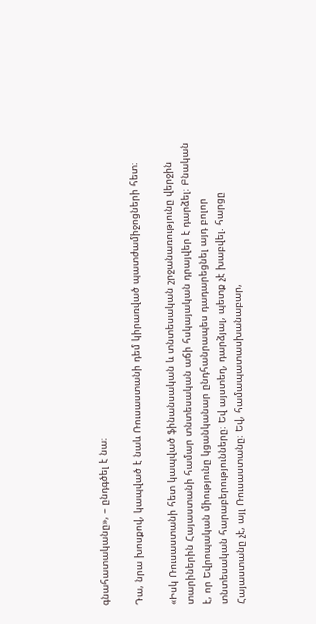գնահատականը», – ընդգծել է նա։

Դա, նրա խոսքով, կապված է նաև Ռուսաստանի դեմ կիրառված պատժամիջոցների հետ։

«Իսկ Ռուսաստանի հետ կապված ֆինանսական և տնտեսական շրջանառությունը վերջին տարիներին Հայաստանի համար տնտեսական աճի հսկայական դրայվեր է դարձել։ Բնական է, որ Եվրոպական միությունը կցանկանար ընդհանրապես դադարեցնել այդ բոլոր տնտեսական հարաբերությունները։ Եվ այստեղ, դարձյալ, պետք չէ խաբվել. հարցը Հայաստանը չէ, այլ Ռուսաստանը։ Եվ, համապատասխանաբար,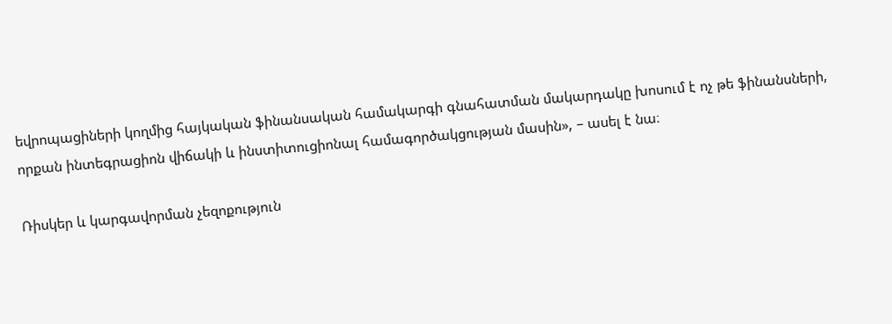եվրոպացիների կողմից հայկական ֆինանսական համակարգի գնահատման մակարդակը խոսում է ոչ թե ֆինանսների, որքան ինտեգրացիոն վիճակի և ինստիտուցիոնալ համագործակցության մասին», – ասել է նա։

Ռիսկեր և կարգավորման չեզոքություն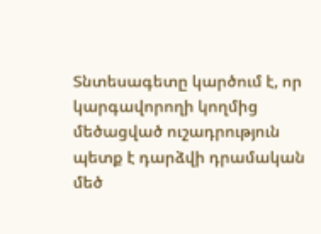Տնտեսագետը կարծում է, որ կարգավորողի կողմից մեծացված ուշադրություն պետք է դարձվի դրամական մեծ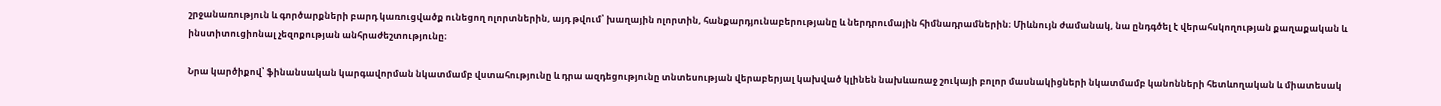շրջանառություն և գործարքների բարդ կառուցվածք ունեցող ոլորտներին, այդ թվում՝ խաղային ոլորտին, հանքարդյունաբերությանը և ներդրումային հիմնադրամներին։ Միևնույն ժամանակ, նա ընդգծել է վերահսկողության քաղաքական և ինստիտուցիոնալ չեզոքության անհրաժեշտությունը։

Նրա կարծիքով՝ ֆինանսական կարգավորման նկատմամբ վստահությունը և դրա ազդեցությունը տնտեսության վերաբերյալ կախված կլինեն նախևառաջ շուկայի բոլոր մասնակիցների նկատմամբ կանոնների հետևողական և միատեսակ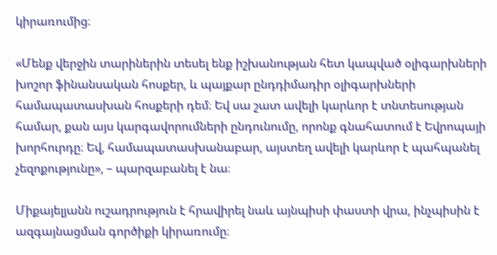կիրառումից։

«Մենք վերջին տարիներին տեսել ենք իշխանության հետ կապված օլիգարխների խոշոր ֆինանսական հոսքեր, և պայքար ընդդիմադիր օլիգարխների համապատասխան հոսքերի դեմ։ Եվ սա շատ ավելի կարևոր է տնտեսության համար, քան այս կարգավորումների ընդունումը, որոնք գնահատում է Եվրոպայի խորհուրդը։ Եվ, համապատասխանաբար, այստեղ ավելի կարևոր է պահպանել չեզոքությունը», – պարզաբանել է նա։

Միքայելյանն ուշադրություն է հրավիրել նաև այնպիսի փաստի վրա, ինչպիսին է ազգայնացման գործիքի կիրառումը։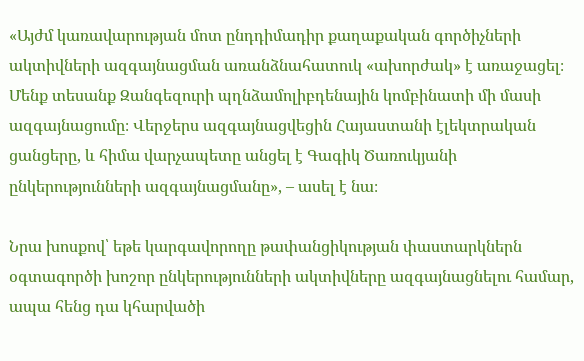«Այժմ կառավարության մոտ ընդդիմադիր քաղաքական գործիչների ակտիվների ազգայնացման առանձնահատուկ «ախորժակ» է առաջացել։ Մենք տեսանք Զանգեզուրի պղնձամոլիբդենային կոմբինատի մի մասի ազգայնացումը։ Վերջերս ազգայնացվեցին Հայաստանի էլեկտրական ցանցերը, և հիմա վարչապետը անցել է Գագիկ Ծառուկյանի ընկերությունների ազգայնացմանը», – ասել է նա։

Նրա խոսքով՝ եթե կարգավորողը թափանցիկության փաստարկներն օգտագործի խոշոր ընկերությունների ակտիվները ազգայնացնելու համար, ապա հենց դա կհարվածի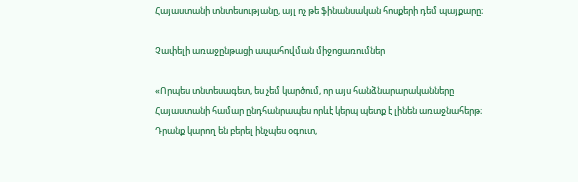Հայաստանի տնտեսությանը, այլ ոչ թե ֆինանսական հոսքերի դեմ պայքարը։

Չափելի առաջընթացի ապահովման միջոցառումներ

«Որպես տնտեսագետ, ես չեմ կարծում, որ այս հանձնարարականները Հայաստանի համար ընդհանրապես որևէ կերպ պետք է լինեն առաջնահերթ։ Դրանք կարող են բերել ինչպես օգուտ,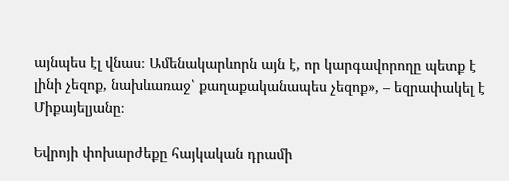այնպես էլ վնաս։ Ամենակարևորն այն է, որ կարգավորողը պետք է լինի չեզոք, նախևառաջ՝ քաղաքականապես չեզոք», – եզրափակել է Միքայելյանը։

Եվրոյի փոխարժեքը հայկական դրամի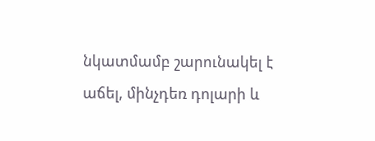նկատմամբ շարունակել է աճել, մինչդեռ դոլարի և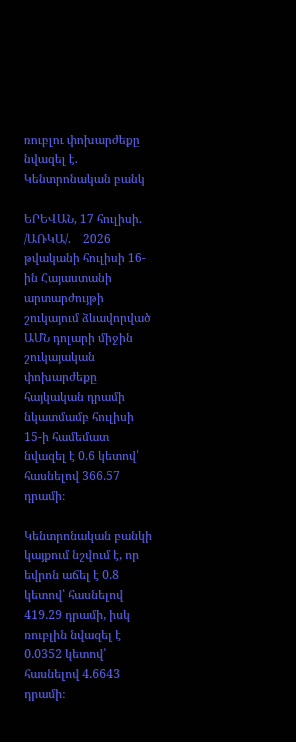ռուբլու փոխարժեքը նվազել է. Կենտրոնական բանկ

ԵՐԵՎԱՆ, 17 հուլիսի. /ԱՌԿԱ/.    2026 թվականի հուլիսի 16-ին Հայաստանի արտարժույթի շուկայում ձևավորված ԱՄՆ դոլարի միջին շուկայական փոխարժեքը  հայկական դրամի նկատմամբ հուլիսի 15-ի համեմատ նվազել է 0.6 կետով՝ հասնելով 366.57 դրամի։

Կենտրոնական բանկի կայքում նշվում է, որ եվրոն աճել է 0.8 կետով՝ հասնելով 419.29 դրամի, իսկ ռուբլին նվազել է 0.0352 կետով՝ հասնելով 4.6643 դրամի։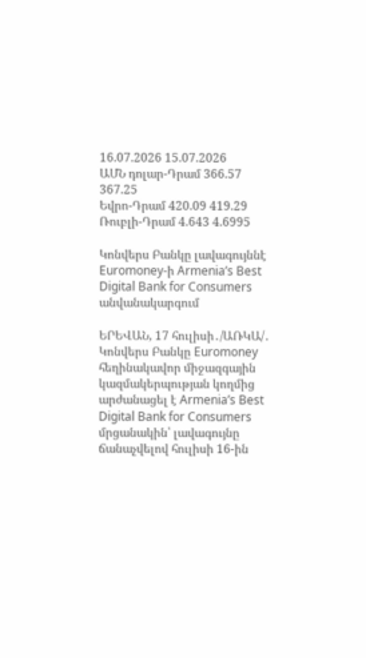16.07.2026 15.07.2026
ԱՄՆ դոլար-Դրամ 366.57 367.25
Եվրո-Դրամ 420.09 419.29
Ռուբլի-Դրամ 4.643 4.6995

Կոնվերս Բանկը լավագույննէ Euromoney-ի Armenia’s Best Digital Bank for Consumers անվանակարգում

ԵՐԵՎԱՆ, 17 հուլիսի․/ԱՌԿԱ/․ Կոնվերս Բանկը Euromoney հեղինակավոր միջազգային կազմակերպության կողմից արժանացել է Armenia’s Best Digital Bank for Consumers մրցանակին՝ լավագույնը ճանաչվելով հուլիսի 16-ին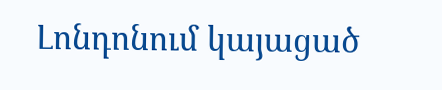Լոնդոնում կայացած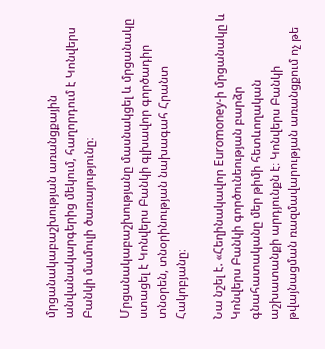մրցանակաբաշխության առանցքային անվանակարգերից մեկում, հաղորդում է Կոնվերս Բանկի մամուլի ծառայությունը։

Մրցանակաբաշխությանը մասնակցել և մրցանակը ստացել է Կոնվերս Բանկի գլխավոր գործադիր տնօրեն, տնօրինության նախագահ Հրանտ Հակոբյանը։

Նա նշել է. «Հեղինակավոր Euromoney-ի մրցանակը և Կոնվերս Բանկի գործունեության բարձր գնահատականը մեր թիմի հետևողական աշխատանքի արդյունքն է։ Կոնվերս Բանկի թվայնացման ռազմավարության առանցքում ոչ թե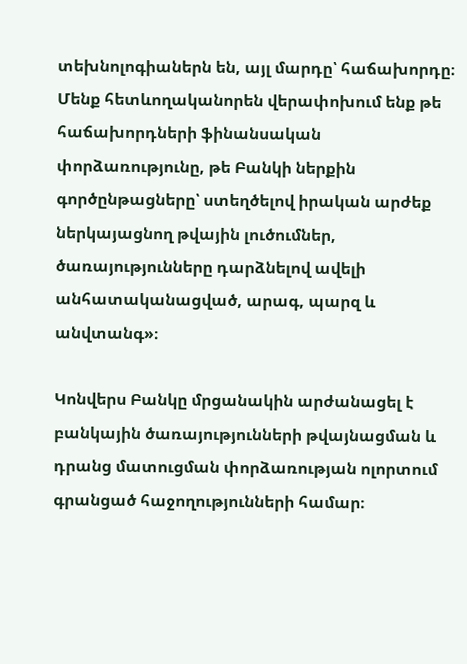տեխնոլոգիաներն են, այլ մարդը՝ հաճախորդը։ Մենք հետևողականորեն վերափոխում ենք թե հաճախորդների ֆինանսական փորձառությունը, թե Բանկի ներքին գործընթացները՝ ստեղծելով իրական արժեք ներկայացնող թվային լուծումներ, ծառայությունները դարձնելով ավելի անհատականացված, արագ, պարզ և անվտանգ»։

Կոնվերս Բանկը մրցանակին արժանացել է բանկային ծառայությունների թվայնացման և դրանց մատուցման փորձառության ոլորտում գրանցած հաջողությունների համար։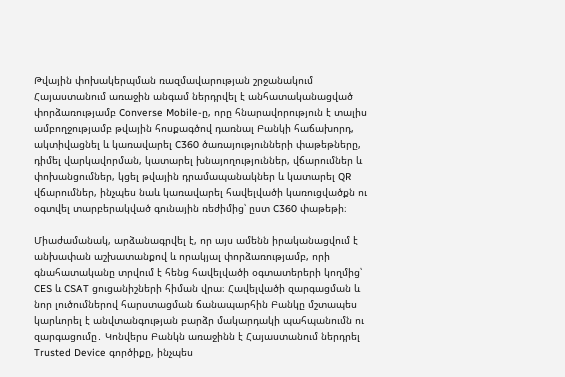Թվային փոխակերպման ռազմավարության շրջանակում Հայաստանում առաջին անգամ ներդրվել է անհատականացված փորձառությամբ Converse Mobile-ը, որը հնարավորություն է տալիս ամբողջությամբ թվային հոսքագծով դառնալ Բանկի հաճախորդ, ակտիվացնել և կառավարել C360 ծառայությունների փաթեթները, դիմել վարկավորման, կատարել խնայողություններ, վճարումներ և փոխանցումներ, կցել թվային դրամապանակներ և կատարել QR վճարումներ, ինչպես նաև կառավարել հավելվածի կառուցվածքն ու օգտվել տարբերակված գունային ռեժիմից՝ ըստ C360 փաթեթի։

Միաժամանակ, արձանագրվել է, որ այս ամենն իրականացվում է անխափան աշխատանքով և որակյալ փորձառությամբ, որի գնահատականը տրվում է հենց հավելվածի օգտատերերի կողմից՝ CES և CSAT ցուցանիշների հիման վրա։ Հավելվածի զարգացման և նոր լուծումներով հարստացման ճանապարհին Բանկը մշտապես կարևորել է անվտանգության բարձր մակարդակի պահպանումն ու զարգացումը․ Կոնվերս Բանկն առաջինն է Հայաստանում ներդրել Trusted Device գործիքը, ինչպես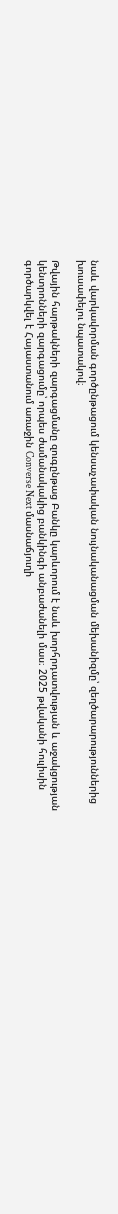նաև վարկավորման գործընթացում կենսաչափական նույնականացման մեխանիզմը՝ զեղծարարություններից խուսափելու նպատակով։

Թվային հարթակների զարգացմանը զուգընթաց Բանկը կարևորում է նաև խորհրդատվության և աջակցության կենտրոնների զարգացումը՝ որպես ժամանակակից բանկինգի անբաժանելի մաս։ 2025 թվականի հուլիսին գործարկվել է Հայաստանում առաջին Converse Next մասնաճյուղի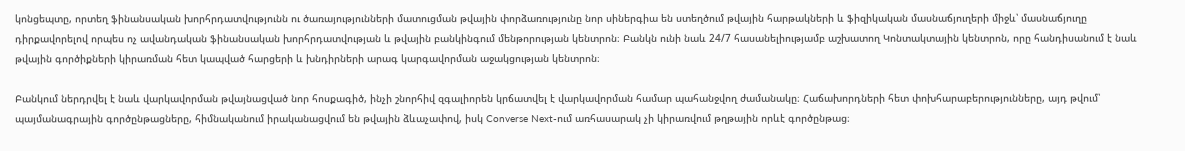կոնցեպտը, որտեղ ֆինանսական խորհրդատվությունն ու ծառայությունների մատուցման թվային փորձառությունը նոր սիներգիա են ստեղծում թվային հարթակների և ֆիզիկական մասնաճյուղերի միջև՝ մասնաճյուղը դիրքավորելով որպես ոչ ավանդական ֆինանսական խորհրդատվության և թվային բանկինգում մենթորության կենտրոն։ Բանկն ունի նաև 24/7 հասանելիությամբ աշխատող Կոնտակտային կենտրոն, որը հանդիսանում է նաև թվային գործիքների կիրառման հետ կապված հարցերի և խնդիրների արագ կարգավորման աջակցության կենտրոն։

Բանկում ներդրվել է նաև վարկավորման թվայնացված նոր հոսքագիծ, ինչի շնորհիվ զգալիորեն կրճատվել է վարկավորման համար պահանջվող ժամանակը։ Հաճախորդների հետ փոխհարաբերությունները, այդ թվում՝ պայմանագրային գործընթացները, հիմնականում իրականացվում են թվային ձևաչափով, իսկ Converse Next-ում առհասարակ չի կիրառվում թղթային որևէ գործընթաց։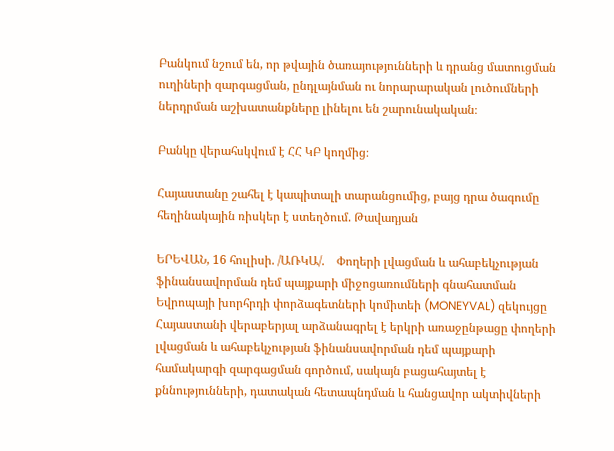Բանկում նշում են, որ թվային ծառայությունների և դրանց մատուցման ուղիների զարգացման, ընդլայնման ու նորարարական լուծումների ներդրման աշխատանքները լինելու են շարունակական։

Բանկը վերահսկվում է ՀՀ ԿԲ կողմից։

Հայաստանը շահել է կապիտալի տարանցումից, բայց դրա ծագումը հեղինակային ռիսկեր է ստեղծում. Թավադյան

ԵՐԵՎԱՆ, 16 հուլիսի. /ԱՌԿԱ/.    Փողերի լվացման և ահաբեկչության ֆինանսավորման դեմ պայքարի միջոցառումների գնահատման Եվրոպայի խորհրդի փորձագետների կոմիտեի (MONEYVAL) զեկույցը Հայաստանի վերաբերյալ արձանագրել է երկրի առաջընթացը փողերի լվացման և ահաբեկչության ֆինանսավորման դեմ պայքարի համակարգի զարգացման գործում, սակայն բացահայտել է քննությունների, դատական հետապնդման և հանցավոր ակտիվների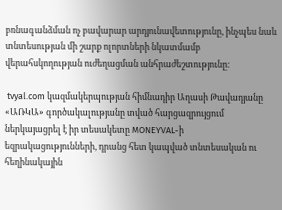բռնագանձման ոչ բավարար արդյունավետությունը, ինչպես նաև տնտեսության մի շարք ոլորտների նկատմամբ վերահսկողության ուժեղացման անհրաժեշտությունը։

 tvyal.com կազմակերպության հիմնադիր Աղասի Թավադյանը «ԱՌԿԱ» գործակալությանը տված հարցազրույցում ներկայացրել է իր տեսակետը MONEYVAL-ի եզրակացությունների, դրանց հետ կապված տնտեսական ու հեղինակային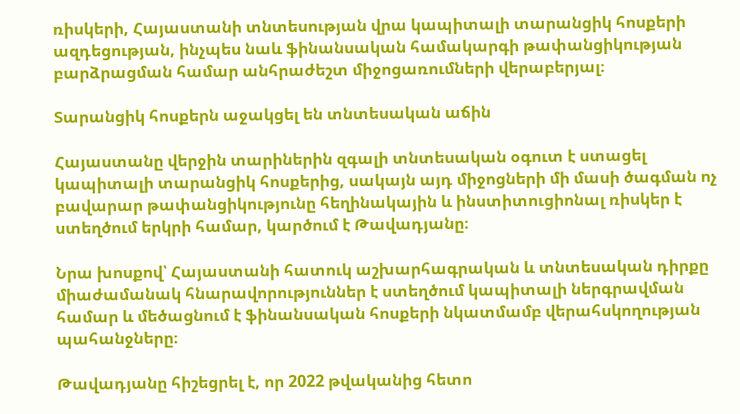ռիսկերի, Հայաստանի տնտեսության վրա կապիտալի տարանցիկ հոսքերի ազդեցության, ինչպես նաև ֆինանսական համակարգի թափանցիկության բարձրացման համար անհրաժեշտ միջոցառումների վերաբերյալ։

Տարանցիկ հոսքերն աջակցել են տնտեսական աճին

Հայաստանը վերջին տարիներին զգալի տնտեսական օգուտ է ստացել կապիտալի տարանցիկ հոսքերից, սակայն այդ միջոցների մի մասի ծագման ոչ բավարար թափանցիկությունը հեղինակային և ինստիտուցիոնալ ռիսկեր է ստեղծում երկրի համար, կարծում է Թավադյանը։

Նրա խոսքով՝ Հայաստանի հատուկ աշխարհագրական և տնտեսական դիրքը միաժամանակ հնարավորություններ է ստեղծում կապիտալի ներգրավման համար և մեծացնում է ֆինանսական հոսքերի նկատմամբ վերահսկողության պահանջները։

Թավադյանը հիշեցրել է, որ 2022 թվականից հետո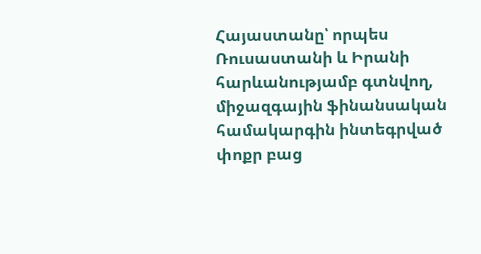Հայաստանը՝ որպես Ռուսաստանի և Իրանի հարևանությամբ գտնվող, միջազգային ֆինանսական համակարգին ինտեգրված փոքր բաց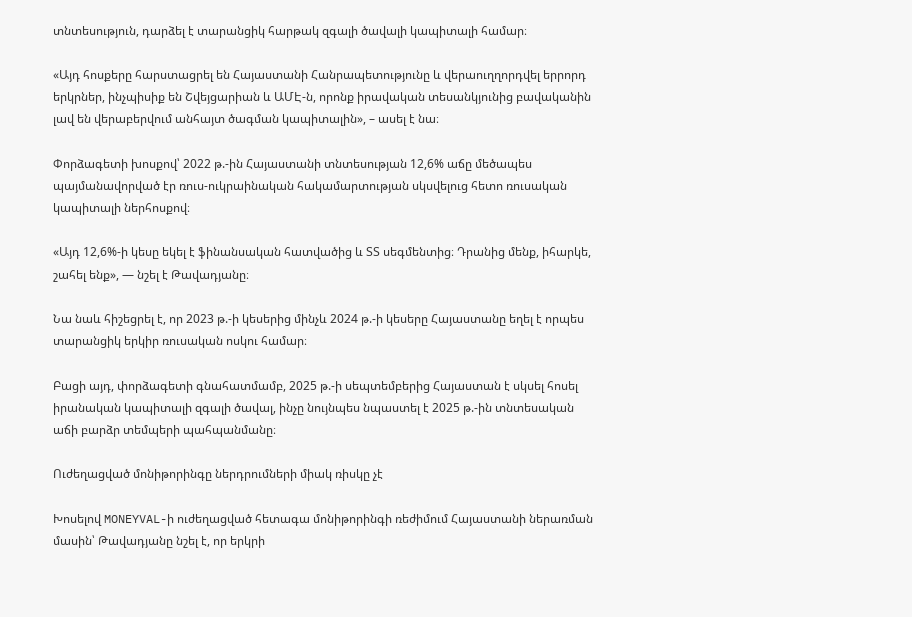տնտեսություն, դարձել է տարանցիկ հարթակ զգալի ծավալի կապիտալի համար։

«Այդ հոսքերը հարստացրել են Հայաստանի Հանրապետությունը և վերաուղղորդվել երրորդ երկրներ, ինչպիսիք են Շվեյցարիան և ԱՄԷ-ն, որոնք իրավական տեսանկյունից բավականին լավ են վերաբերվում անհայտ ծագման կապիտալին», – ասել է նա։

Փորձագետի խոսքով՝ 2022 թ.-ին Հայաստանի տնտեսության 12,6% աճը մեծապես պայմանավորված էր ռուս-ուկրաինական հակամարտության սկսվելուց հետո ռուսական կապիտալի ներհոսքով։

«Այդ 12,6%-ի կեսը եկել է ֆինանսական հատվածից և ՏՏ սեգմենտից։ Դրանից մենք, իհարկե, շահել ենք», — նշել է Թավադյանը։

Նա նաև հիշեցրել է, որ 2023 թ.-ի կեսերից մինչև 2024 թ.-ի կեսերը Հայաստանը եղել է որպես տարանցիկ երկիր ռուսական ոսկու համար։

Բացի այդ, փորձագետի գնահատմամբ, 2025 թ.-ի սեպտեմբերից Հայաստան է սկսել հոսել իրանական կապիտալի զգալի ծավալ, ինչը նույնպես նպաստել է 2025 թ.-ին տնտեսական աճի բարձր տեմպերի պահպանմանը։

Ուժեղացված մոնիթորինգը ներդրումների միակ ռիսկը չէ

Խոսելով MONEYVAL-ի ուժեղացված հետագա մոնիթորինգի ռեժիմում Հայաստանի ներառման մասին՝ Թավադյանը նշել է, որ երկրի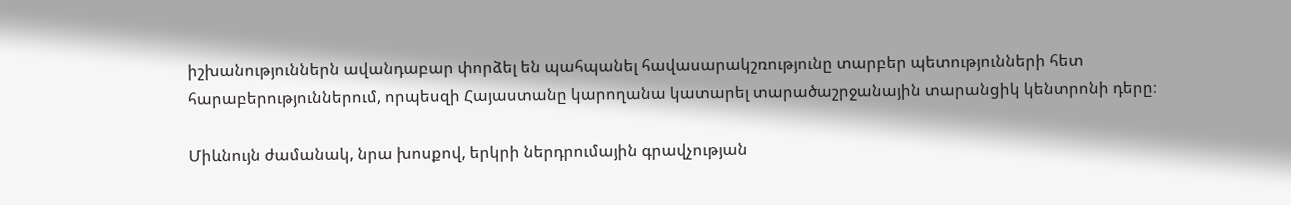իշխանություններն ավանդաբար փորձել են պահպանել հավասարակշռությունը տարբեր պետությունների հետ հարաբերություններում, որպեսզի Հայաստանը կարողանա կատարել տարածաշրջանային տարանցիկ կենտրոնի դերը։

Միևնույն ժամանակ, նրա խոսքով, երկրի ներդրումային գրավչության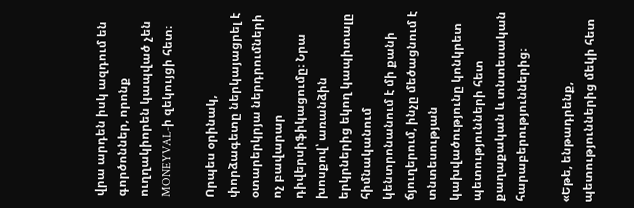վրա արդեն իսկ ազդում են գործոններ, որոնք ուղղակիորեն կապված չեն MONEYVAL-ի զեկույցի հետ։

Որպես օրինակ,  փորձագետը ներկայացրել է օտարերկրյա ներդրումների ոչ բավարար դիվերսիֆիկացումը։ Նրա խոսքով՝ առանձին երկրներից եկող կապիտալը հիմնականում կենտրոնանում է մի քանի ճյուղերում, ինչը մեծացնում է տնտեսության կախվածությունը կոնկրետ պետությունների հետ քաղաքական և տնտեսական հարաբերություններից։

«Եթե, ենթադրենք, պետություններից մեկի հետ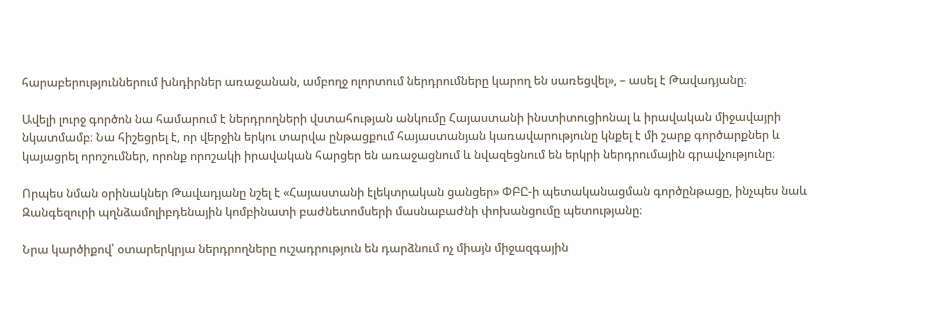հարաբերություններում խնդիրներ առաջանան, ամբողջ ոլորտում ներդրումները կարող են սառեցվել», – ասել է Թավադյանը։

Ավելի լուրջ գործոն նա համարում է ներդրողների վստահության անկումը Հայաստանի ինստիտուցիոնալ և իրավական միջավայրի նկատմամբ։ Նա հիշեցրել է, որ վերջին երկու տարվա ընթացքում հայաստանյան կառավարությունը կնքել է մի շարք գործարքներ և կայացրել որոշումներ, որոնք որոշակի իրավական հարցեր են առաջացնում և նվազեցնում են երկրի ներդրումային գրավչությունը։

Որպես նման օրինակներ Թավադյանը նշել է «Հայաստանի էլեկտրական ցանցեր» ՓԲԸ-ի պետականացման գործընթացը, ինչպես նաև Զանգեզուրի պղնձամոլիբդենային կոմբինատի բաժնետոմսերի մասնաբաժնի փոխանցումը պետությանը։

Նրա կարծիքով՝ օտարերկրյա ներդրողները ուշադրություն են դարձնում ոչ միայն միջազգային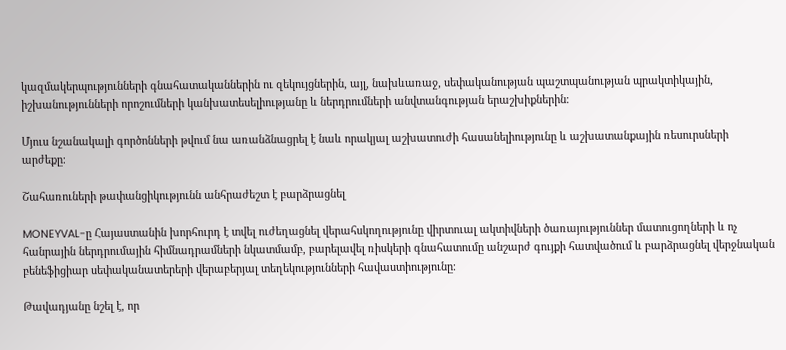կազմակերպությունների գնահատականներին ու զեկույցներին, այլ, նախևառաջ, սեփականության պաշտպանության պրակտիկային, իշխանությունների որոշումների կանխատեսելիությանը և ներդրումների անվտանգության երաշխիքներին։

Մյուս նշանակալի գործոնների թվում նա առանձնացրել է նաև որակյալ աշխատուժի հասանելիությունը և աշխատանքային ռեսուրսների արժեքը։

Շահառուների թափանցիկությունն անհրաժեշտ է բարձրացնել

MONEYVAL-ը Հայաստանին խորհուրդ է տվել ուժեղացնել վերահսկողությունը վիրտուալ ակտիվների ծառայություններ մատուցողների և ոչ հանրային ներդրումային հիմնադրամների նկատմամբ, բարելավել ռիսկերի գնահատումը անշարժ գույքի հատվածում և բարձրացնել վերջնական բենեֆիցիար սեփականատերերի վերաբերյալ տեղեկությունների հավաստիությունը։

Թավադյանը նշել է, որ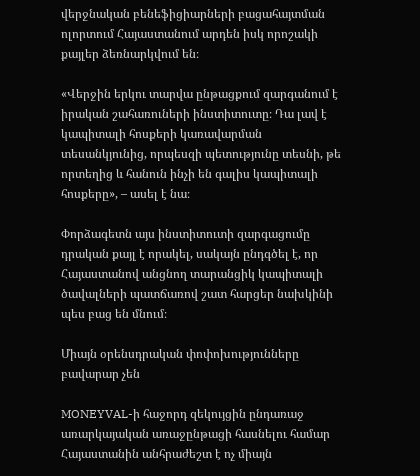վերջնական բենեֆիցիարների բացահայտման ոլորտում Հայաստանում արդեն իսկ որոշակի քայլեր ձեռնարկվում են։

«Վերջին երկու տարվա ընթացքում զարգանում է իրական շահառուների ինստիտուտը։ Դա լավ է կապիտալի հոսքերի կառավարման տեսանկյունից, որպեսզի պետությունը տեսնի, թե որտեղից և հանուն ինչի են գալիս կապիտալի հոսքերը», – ասել է նա։

Փորձագետն այս ինստիտուտի զարգացումը դրական քայլ է որակել, սակայն ընդգծել է, որ Հայաստանով անցնող տարանցիկ կապիտալի ծավալների պատճառով շատ հարցեր նախկինի պես բաց են մնում։

Միայն օրենսդրական փոփոխությունները բավարար չեն

MONEYVAL-ի հաջորդ զեկույցին ընդառաջ առարկայական առաջընթացի հասնելու համար Հայաստանին անհրաժեշտ է ոչ միայն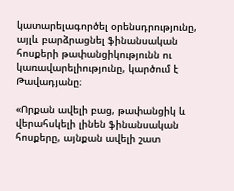կատարելագործել օրենսդրությունը, այլև բարձրացնել ֆինանսական հոսքերի թափանցիկությունն ու կառավարելիությունը, կարծում է Թավադյանը։

«Որքան ավելի բաց, թափանցիկ և վերահսկելի լինեն ֆինանսական հոսքերը, այնքան ավելի շատ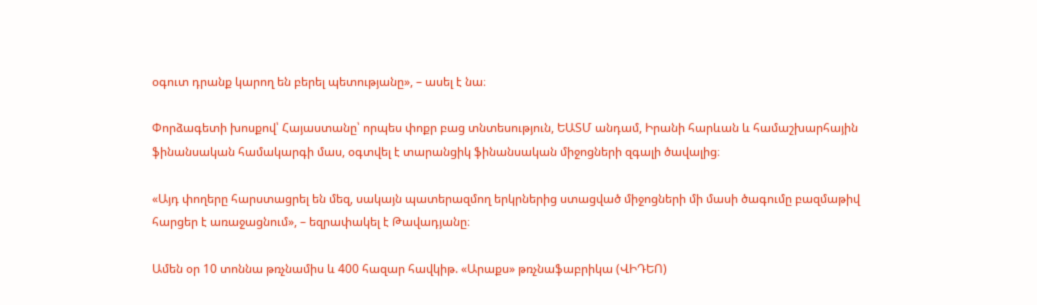օգուտ դրանք կարող են բերել պետությանը», – ասել է նա։

Փորձագետի խոսքով՝ Հայաստանը՝ որպես փոքր բաց տնտեսություն, ԵԱՏՄ անդամ, Իրանի հարևան և համաշխարհային ֆինանսական համակարգի մաս, օգտվել է տարանցիկ ֆինանսական միջոցների զգալի ծավալից։

«Այդ փողերը հարստացրել են մեզ, սակայն պատերազմող երկրներից ստացված միջոցների մի մասի ծագումը բազմաթիվ հարցեր է առաջացնում», – եզրափակել է Թավադյանը։

Ամեն օր 10 տոննա թռչնամիս և 400 հազար հավկիթ. «Արաքս» թռչնաֆաբրիկա (ՎԻԴԵՈ)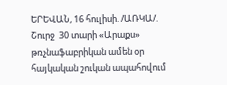ԵՐԵՎԱՆ, 16 հուլիսի. /ԱՌԿԱ/.  Շուրջ  30 տարի «Արաքս» թռչնաֆաբրիկան ամեն օր հայկական շուկան ապահովում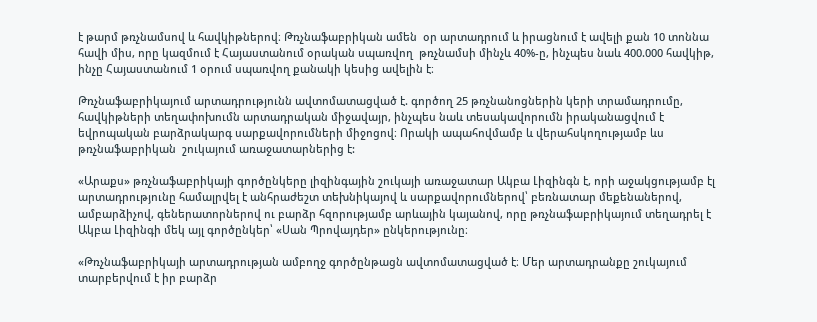է թարմ թռչնամսով և հավկիթներով։ Թռչնաֆաբրիկան ամեն  օր արտադրում և իրացնում է ավելի քան 10 տոննա հավի միս, որը կազմում է Հայաստանում օրական սպառվող  թռչնամսի մինչև 40%-ը, ինչպես նաև 400.000 հավկիթ, ինչը Հայաստանում 1 օրում սպառվող քանակի կեսից ավելին է։

Թռչնաֆաբրիկայում արտադրությունն ավտոմատացված է. գործող 25 թռչնանոցներին կերի տրամադրումը, հավկիթների տեղափոխումն արտադրական միջավայր, ինչպես նաև տեսակավորումն իրականացվում է եվրոպական բարձրակարգ սարքավորումների միջոցով։ Որակի ապահովմամբ և վերահսկողությամբ ևս թռչնաֆաբրիկան  շուկայում առաջատարներից է:

«Արաքս» թռչնաֆաբրիկայի գործընկերը լիզինգային շուկայի առաջատար Ակբա Լիզինգն է, որի աջակցությամբ էլ արտադրությունը համալրվել է անհրաժեշտ տեխնիկայով և սարքավորումներով՝ բեռնատար մեքենաներով, ամբարձիչով, գեներատորներով ու բարձր հզորությամբ արևային կայանով, որը թռչնաֆաբրիկայում տեղադրել է Ակբա Լիզինգի մեկ այլ գործընկեր՝ «Սան Պրովայդեր» ընկերությունը։

«Թռչնաֆաբրիկայի արտադրության ամբողջ գործընթացն ավտոմատացված է։ Մեր արտադրանքը շուկայում տարբերվում է իր բարձր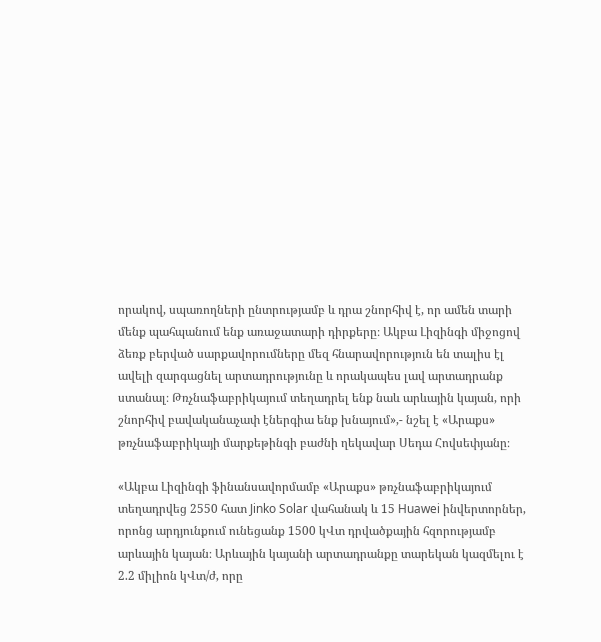որակով, սպառողների ընտրությամբ և դրա շնորհիվ է, որ ամեն տարի մենք պահպանում ենք առաջատարի դիրքերը։ Ակբա Լիզինգի միջոցով ձեռք բերված սարքավորումները մեզ հնարավորություն են տալիս էլ ավելի զարգացնել արտադրությունը և որակապես լավ արտադրանք ստանալ։ Թռչնաֆաբրիկայում տեղադրել ենք նաև արևային կայան, որի շնորհիվ բավականաչափ էներգիա ենք խնայում»,- նշել է «Արաքս» թռչնաֆաբրիկայի մարքեթինգի բաժնի ղեկավար Սեդա Հովսեփյանը։

«Ակբա Լիզինգի ֆինանսավորմամբ «Արաքս» թռչնաֆաբրիկայում տեղադրվեց 2550 հատ Jinko Solar վահանակ և 15 Huawei ինվերտորներ, որոնց արդյունքում ունեցանք 1500 կՎտ դրվածքային հզորությամբ արևային կայան։ Արևային կայանի արտադրանքը տարեկան կազմելու է 2.2 միլիոն կՎտ/ժ, որը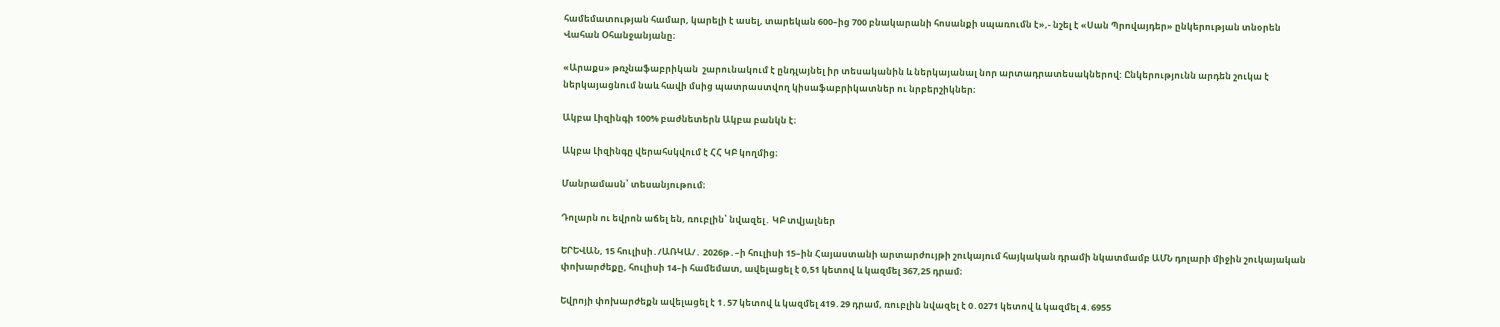համեմատության համար, կարելի է ասել, տարեկան 600–ից 700 բնակարանի հոսանքի սպառումն է»,- նշել է «Սան Պրովայդեր» ընկերության տնօրեն  Վահան Օհանջանյանը։

«Արաքս» թռչնաֆաբրիկան  շարունակում է ընդլայնել իր տեսականին և ներկայանալ նոր արտադրատեսակներով: Ընկերությունն արդեն շուկա է ներկայացնում նաև հավի մսից պատրաստվող կիսաֆաբրիկատներ ու նրբերշիկներ։

Ակբա Լիզինգի 100% բաժնետերն Ակբա բանկն է։

Ակբա Լիզինգը վերահսկվում է ՀՀ ԿԲ կողմից։

Մանրամասն՝ տեսանյութում։

Դոլարն ու եվրոն աճել են, ռուբլին՝ նվազել․ ԿԲ տվյալներ

ԵՐԵՎԱՆ, 15 հուլիսի․/ԱՌԿԱ/․ 2026թ․–ի հուլիսի 15–ին Հայաստանի արտարժույթի շուկայում հայկական դրամի նկատմամբ ԱՄՆ դոլարի միջին շուկայական փոխարժեքը, հուլիսի 14–ի համեմատ, ավելացել է 0,51 կետով և կազմել 367,25 դրամ։

Եվրոյի փոխարժեքն ավելացել է 1․57 կետով և կազմել 419․29 դրամ, ռուբլին նվազել է 0․0271 կետով և կազմել 4․6955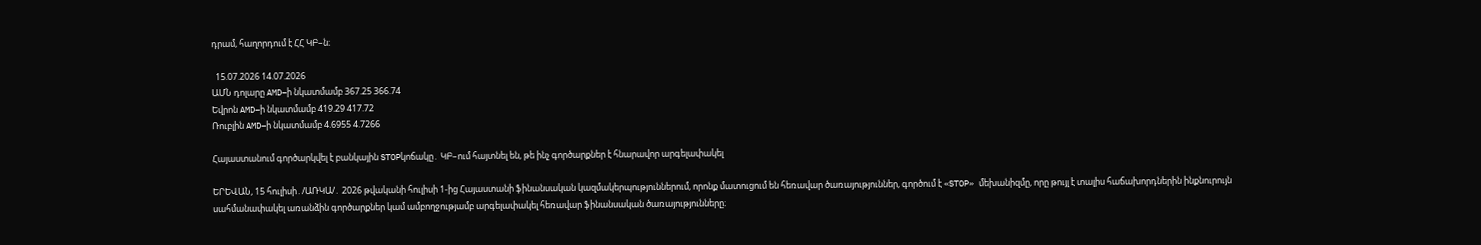դրամ, հաղորդում է ՀՀ ԿԲ–ն։

  15.07.2026 14.07.2026
ԱՄՆ դոլարը AMD–ի նկատմամբ 367.25 366.74
Եվրոն AMD–ի նկատմամբ 419.29 417.72
Ռուբլին AMD–ի նկատմամբ 4.6955 4.7266

Հայաստանում գործարկվել է բանկային STOPկոճակը․ ԿԲ–ում հայտնել են, թե ինչ գործարքներ է հնարավոր արգելափակել

ԵՐԵՎԱՆ, 15 հուլիսի․/ԱՌԿԱ/․ 2026 թվականի հուլիսի 1-ից Հայաստանի ֆինանսական կազմակերպություններում, որոնք մատուցում են հեռավար ծառայություններ, գործում է «STOP» մեխանիզմը, որը թույլ է տալիս հաճախորդներին ինքնուրույն սահմանափակել առանձին գործարքներ կամ ամբողջությամբ արգելափակել հեռավար ֆինանսական ծառայությունները։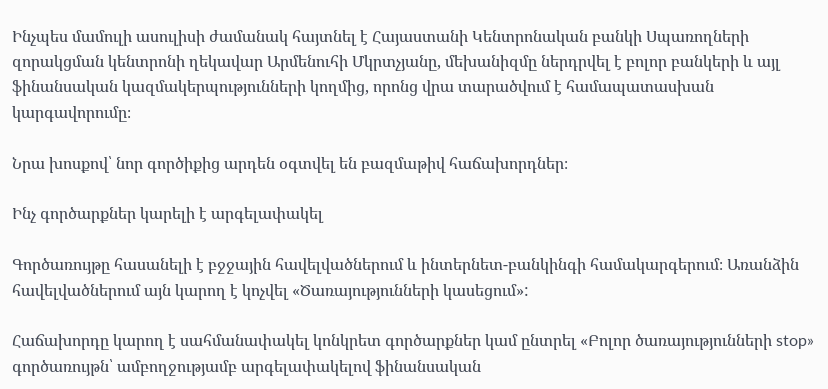Ինչպես մամուլի ասուլիսի ժամանակ հայտնել է Հայաստանի Կենտրոնական բանկի Սպառողների զորակցման կենտրոնի ղեկավար Արմենուհի Մկրտչյանը, մեխանիզմը ներդրվել է բոլոր բանկերի և այլ ֆինանսական կազմակերպությունների կողմից, որոնց վրա տարածվում է համապատասխան կարգավորումը։

Նրա խոսքով՝ նոր գործիքից արդեն օգտվել են բազմաթիվ հաճախորդներ։

Ինչ գործարքներ կարելի է արգելափակել

Գործառույթը հասանելի է բջջային հավելվածներում և ինտերնետ-բանկինգի համակարգերում։ Առանձին հավելվածներում այն կարող է կոչվել «Ծառայությունների կասեցում»:

Հաճախորդը կարող է սահմանափակել կոնկրետ գործարքներ կամ ընտրել «Բոլոր ծառայությունների stop» գործառույթն՝ ամբողջությամբ արգելափակելով ֆինանսական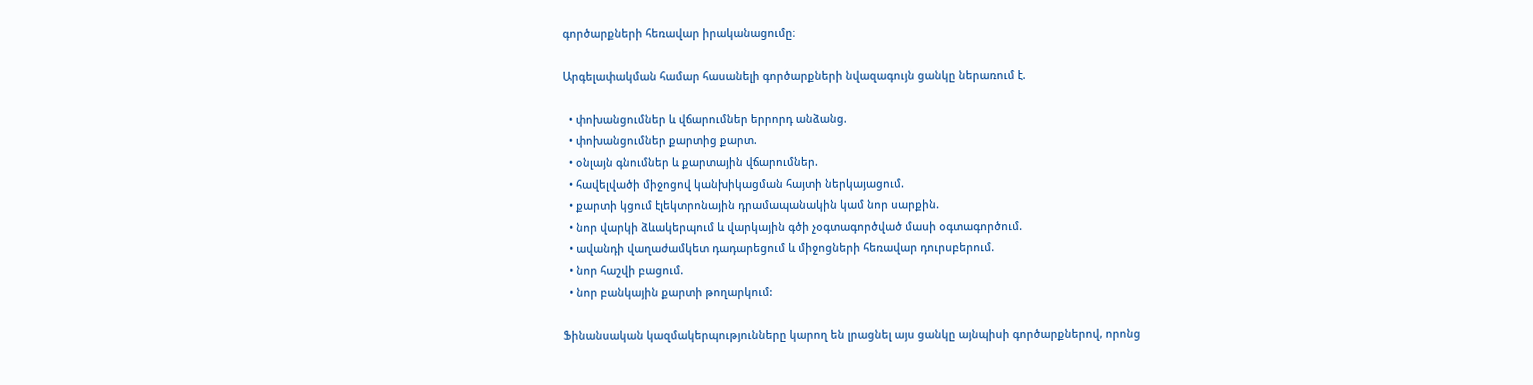գործարքների հեռավար իրականացումը։

Արգելափակման համար հասանելի գործարքների նվազագույն ցանկը ներառում է.

  • փոխանցումներ և վճարումներ երրորդ անձանց.
  • փոխանցումներ քարտից քարտ.
  • օնլայն գնումներ և քարտային վճարումներ.
  • հավելվածի միջոցով կանխիկացման հայտի ներկայացում.
  • քարտի կցում էլեկտրոնային դրամապանակին կամ նոր սարքին.
  • նոր վարկի ձևակերպում և վարկային գծի չօգտագործված մասի օգտագործում.
  • ավանդի վաղաժամկետ դադարեցում և միջոցների հեռավար դուրսբերում.
  • նոր հաշվի բացում.
  • նոր բանկային քարտի թողարկում:

Ֆինանսական կազմակերպությունները կարող են լրացնել այս ցանկը այնպիսի գործարքներով, որոնց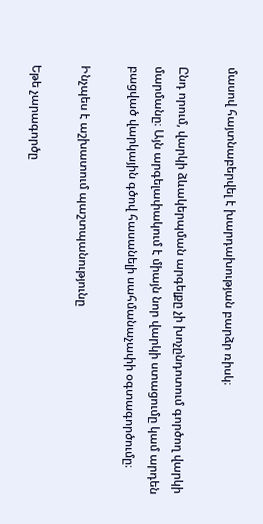մասով հայտնաբերվել է խարդախության բարձր ռիսկ։

Ընդ որում, վարկի ձևակերպման արգելքը չի խոչընդոտում գործող վարկի մարմանը։ Այն արգելափակում է միայն նոր վարկի ստացումը կամ արդեն բացված վարկային գծով հասանելի սահմանաչափի օգտագործումը։

Ինչպես է աշխատում պաշտպանությունը

Եթե չարագործը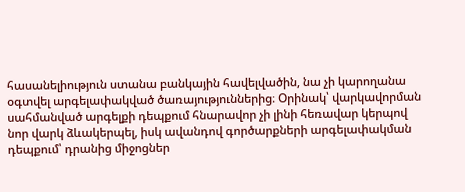հասանելիություն ստանա բանկային հավելվածին, նա չի կարողանա օգտվել արգելափակված ծառայություններից։ Օրինակ՝ վարկավորման սահմանված արգելքի դեպքում հնարավոր չի լինի հեռավար կերպով նոր վարկ ձևակերպել, իսկ ավանդով գործարքների արգելափակման դեպքում՝ դրանից միջոցներ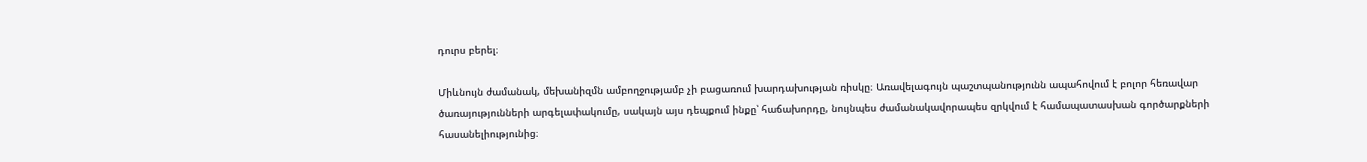դուրս բերել։

Միևնույն ժամանակ, մեխանիզմն ամբողջությամբ չի բացառում խարդախության ռիսկը։ Առավելագույն պաշտպանությունն ապահովում է բոլոր հեռավար ծառայությունների արգելափակումը, սակայն այս դեպքում ինքը՝ հաճախորդը, նույնպես ժամանակավորապես զրկվում է համապատասխան գործարքների հասանելիությունից։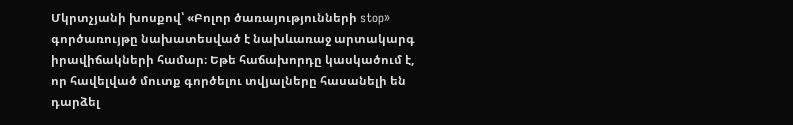Մկրտչյանի խոսքով՝ «Բոլոր ծառայությունների stop» գործառույթը նախատեսված է նախևառաջ արտակարգ իրավիճակների համար։ Եթե հաճախորդը կասկածում է, որ հավելված մուտք գործելու տվյալները հասանելի են դարձել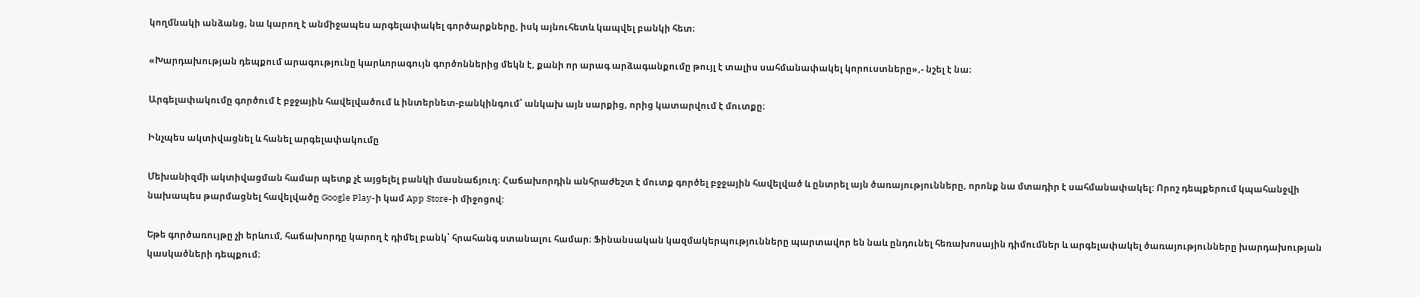կողմնակի անձանց, նա կարող է անմիջապես արգելափակել գործարքները, իսկ այնուհետև կապվել բանկի հետ։

«Խարդախության դեպքում արագությունը կարևորագույն գործոններից մեկն է, քանի որ արագ արձագանքումը թույլ է տալիս սահմանափակել կորուստները»,- նշել է նա։

Արգելափակումը գործում է բջջային հավելվածում և ինտերնետ-բանկինգում՝ անկախ այն սարքից, որից կատարվում է մուտքը։

Ինչպես ակտիվացնել և հանել արգելափակումը

Մեխանիզմի ակտիվացման համար պետք չէ այցելել բանկի մասնաճյուղ։ Հաճախորդին անհրաժեշտ է մուտք գործել բջջային հավելված և ընտրել այն ծառայությունները, որոնք նա մտադիր է սահմանափակել: Որոշ դեպքերում կպահանջվի նախապես թարմացնել հավելվածը Google Play-ի կամ App Store-ի միջոցով:

Եթե գործառույթը չի երևում, հաճախորդը կարող է դիմել բանկ՝ հրահանգ ստանալու համար։ Ֆինանսական կազմակերպությունները պարտավոր են նաև ընդունել հեռախոսային դիմումներ և արգելափակել ծառայությունները խարդախության կասկածների դեպքում։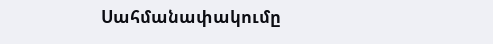Սահմանափակումը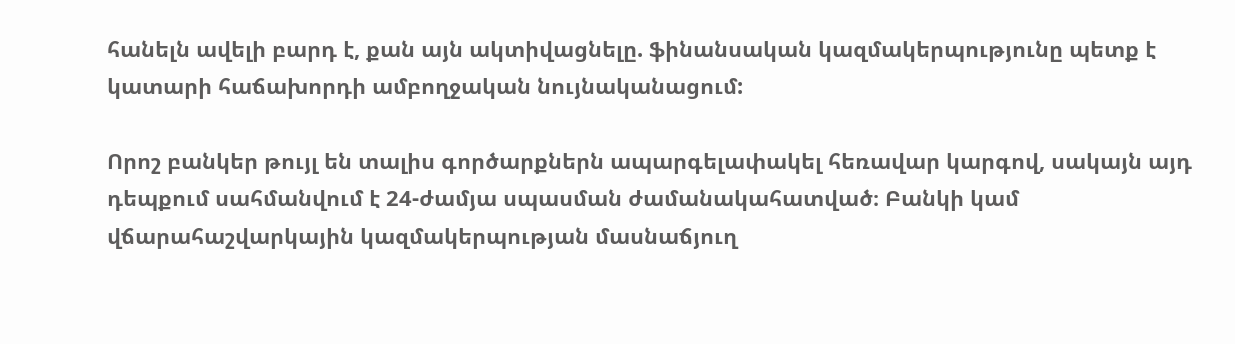հանելն ավելի բարդ է, քան այն ակտիվացնելը. ֆինանսական կազմակերպությունը պետք է կատարի հաճախորդի ամբողջական նույնականացում:

Որոշ բանկեր թույլ են տալիս գործարքներն ապարգելափակել հեռավար կարգով, սակայն այդ դեպքում սահմանվում է 24-ժամյա սպասման ժամանակահատված։ Բանկի կամ վճարահաշվարկային կազմակերպության մասնաճյուղ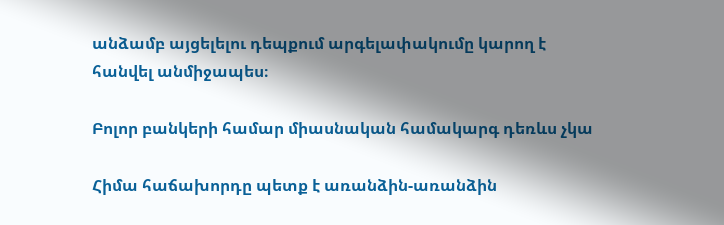անձամբ այցելելու դեպքում արգելափակումը կարող է հանվել անմիջապես։

Բոլոր բանկերի համար միասնական համակարգ դեռևս չկա

Հիմա հաճախորդը պետք է առանձին-առանձին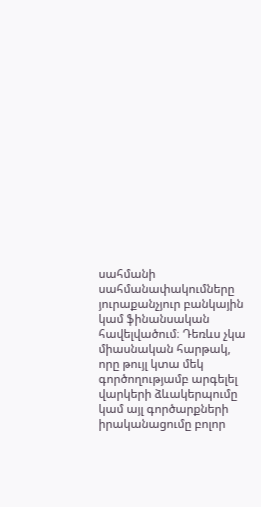սահմանի սահմանափակումները յուրաքանչյուր բանկային կամ ֆինանսական հավելվածում։ Դեռևս չկա միասնական հարթակ, որը թույլ կտա մեկ գործողությամբ արգելել վարկերի ձևակերպումը կամ այլ գործարքների իրականացումը բոլոր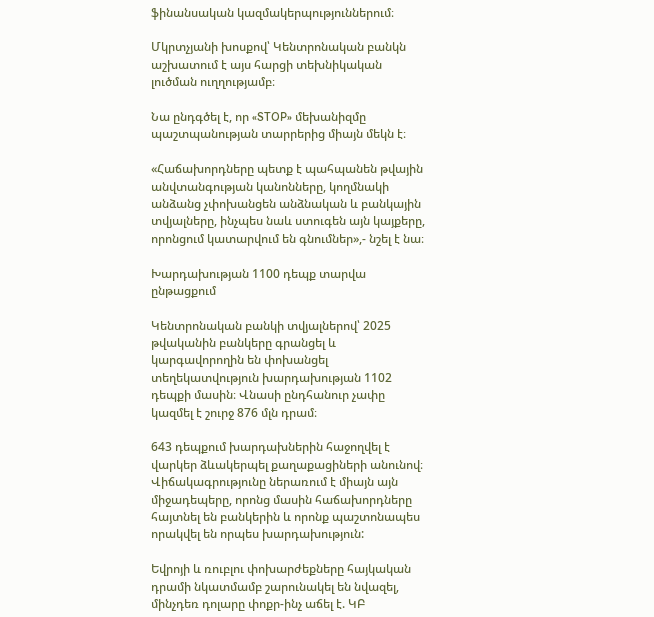ֆինանսական կազմակերպություններում։

Մկրտչյանի խոսքով՝ Կենտրոնական բանկն աշխատում է այս հարցի տեխնիկական լուծման ուղղությամբ։

Նա ընդգծել է, որ «STOP» մեխանիզմը պաշտպանության տարրերից միայն մեկն է։

«Հաճախորդները պետք է պահպանեն թվային անվտանգության կանոնները, կողմնակի անձանց չփոխանցեն անձնական և բանկային տվյալները, ինչպես նաև ստուգեն այն կայքերը, որոնցում կատարվում են գնումներ»,- նշել է նա։

Խարդախության 1100 դեպք տարվա ընթացքում

Կենտրոնական բանկի տվյալներով՝ 2025 թվականին բանկերը գրանցել և կարգավորողին են փոխանցել տեղեկատվություն խարդախության 1102 դեպքի մասին։ Վնասի ընդհանուր չափը կազմել է շուրջ 876 մլն դրամ։

643 դեպքում խարդախներին հաջողվել է վարկեր ձևակերպել քաղաքացիների անունով։ Վիճակագրությունը ներառում է միայն այն միջադեպերը, որոնց մասին հաճախորդները հայտնել են բանկերին և որոնք պաշտոնապես որակվել են որպես խարդախություն:

Եվրոյի և ռուբլու փոխարժեքները հայկական դրամի նկատմամբ շարունակել են նվազել, մինչդեռ դոլարը փոքր-ինչ աճել է. ԿԲ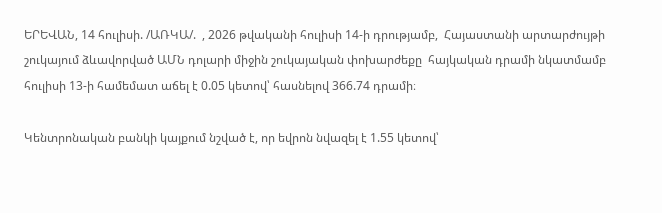ԵՐԵՎԱՆ, 14 հուլիսի. /ԱՌԿԱ/.  , 2026 թվականի հուլիսի 14-ի դրությամբ,  Հայաստանի արտարժույթի շուկայում ձևավորված ԱՄՆ դոլարի միջին շուկայական փոխարժեքը  հայկական դրամի նկատմամբ հուլիսի 13-ի համեմատ աճել է 0.05 կետով՝ հասնելով 366.74 դրամի։

Կենտրոնական բանկի կայքում նշված է, որ եվրոն նվազել է 1.55 կետով՝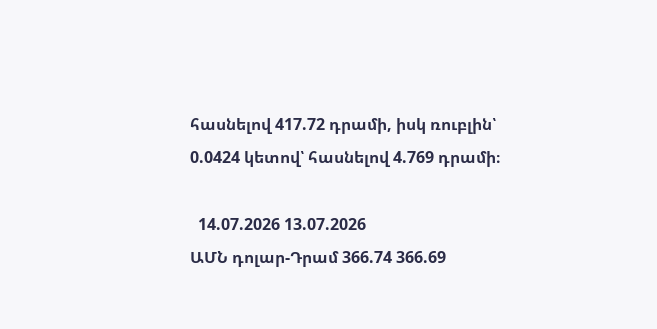հասնելով 417.72 դրամի, իսկ ռուբլին՝ 0.0424 կետով՝ հասնելով 4.769 դրամի։

  14.07.2026 13.07.2026
ԱՄՆ դոլար-Դրամ 366.74 366.69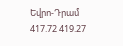Եվրո-Դրամ 417.72 419.27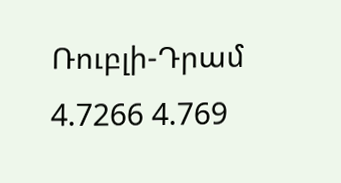Ռուբլի-Դրամ 4.7266 4.769